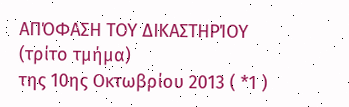ΑΠΌΦΑΣΗ ΤΟΥ ΔΙΚΑΣΤΗΡΊΟΥ (τρίτο τμήμα)
της 10ης Οκτωβρίου 2013 ( *1 )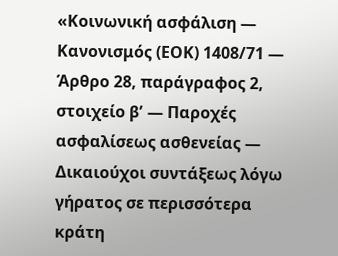«Κοινωνική ασφάλιση — Κανονισμός (ΕΟΚ) 1408/71 — Άρθρο 28, παράγραφος 2, στοιχείο βʹ — Παροχές ασφαλίσεως ασθενείας — Δικαιούχοι συντάξεως λόγω γήρατος σε περισσότερα κράτη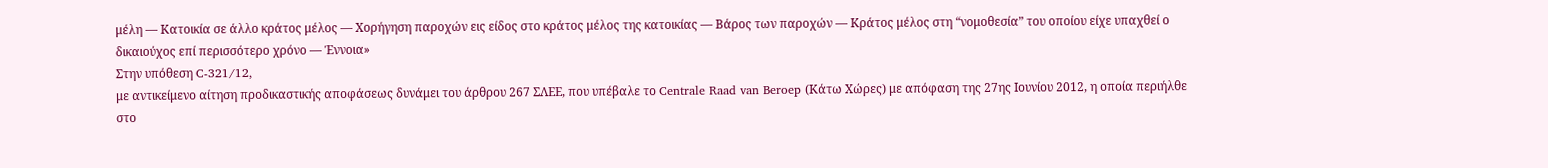μέλη — Κατοικία σε άλλο κράτος μέλος — Χορήγηση παροχών εις είδος στο κράτος μέλος της κατοικίας — Βάρος των παροχών — Κράτος μέλος στη “νομοθεσία” του οποίου είχε υπαχθεί ο δικαιούχος επί περισσότερο χρόνο — Έννοια»
Στην υπόθεση C‑321/12,
με αντικείμενο αίτηση προδικαστικής αποφάσεως δυνάμει του άρθρου 267 ΣΛΕΕ, που υπέβαλε το Centrale Raad van Beroep (Κάτω Χώρες) με απόφαση της 27ης Ιουνίου 2012, η οποία περιήλθε στο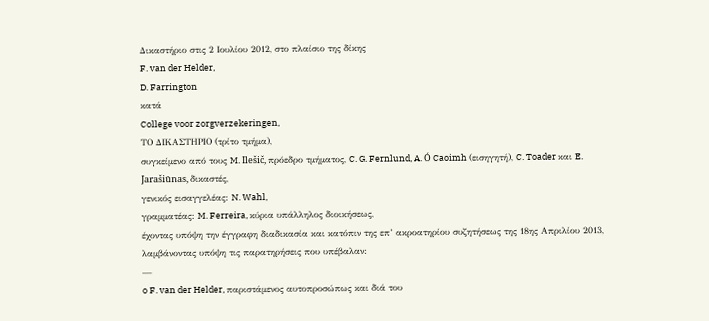Δικαστήριο στις 2 Ιουλίου 2012, στο πλαίσιο της δίκης
F. van der Helder,
D. Farrington
κατά
College voor zorgverzekeringen,
ΤΟ ΔΙΚΑΣΤΗΡΙΟ (τρίτο τμήμα),
συγκείμενο από τους M. Ilešič, πρόεδρο τμήματος, C. G. Fernlund, A. Ó Caoimh (εισηγητή), C. Toader και E. Jarašiūnas, δικαστές,
γενικός εισαγγελέας: N. Wahl,
γραμματέας: M. Ferreira, κύρια υπάλληλος διοικήσεως,
έχοντας υπόψη την έγγραφη διαδικασία και κατόπιν της επ’ ακροατηρίου συζητήσεως της 18ης Απριλίου 2013,
λαμβάνοντας υπόψη τις παρατηρήσεις που υπέβαλαν:
—
o F. van der Helder, παριστάμενος αυτοπροσώπως και διά του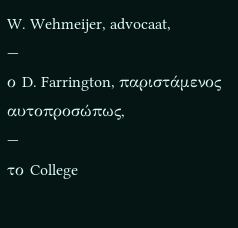W. Wehmeijer, advocaat,
—
ο D. Farrington, παριστάμενος αυτοπροσώπως,
—
το College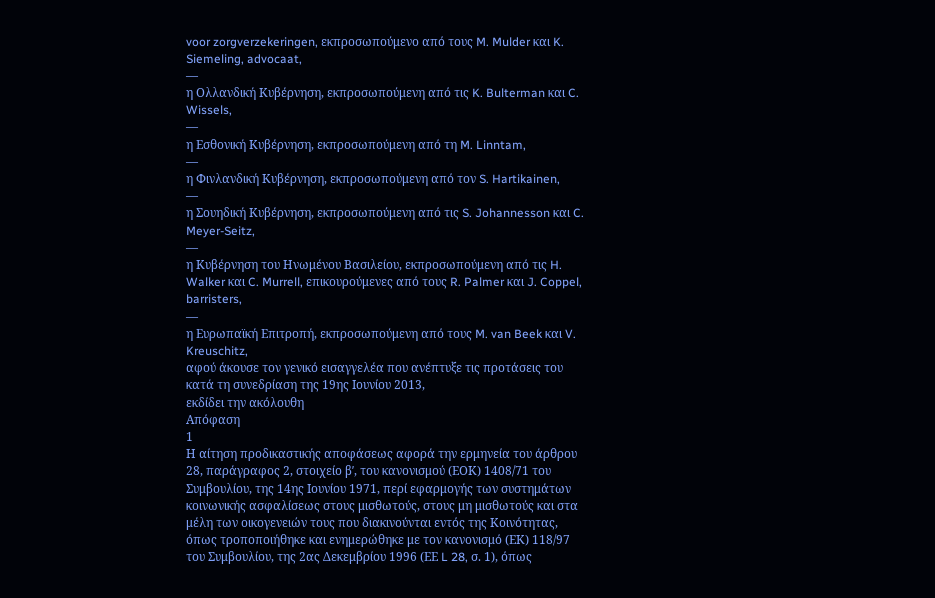voor zorgverzekeringen, εκπροσωπούμενο από τους M. Mulder και K. Siemeling, advocaat,
—
η Ολλανδική Κυβέρνηση, εκπροσωπούμενη από τις K. Bulterman και C. Wissels,
—
η Εσθονική Κυβέρνηση, εκπροσωπούμενη από τη M. Linntam,
—
η Φινλανδική Κυβέρνηση, εκπροσωπούμενη από τον S. Hartikainen,
—
η Σουηδική Κυβέρνηση, εκπροσωπούμενη από τις S. Johannesson και C. Meyer-Seitz,
—
η Κυβέρνηση του Ηνωμένου Βασιλείου, εκπροσωπούμενη από τις H. Walker και C. Murrell, επικουρούμενες από τους R. Palmer και J. Coppel, barristers,
—
η Ευρωπαϊκή Επιτροπή, εκπροσωπούμενη από τους M. van Beek και V. Kreuschitz,
αφού άκουσε τον γενικό εισαγγελέα που ανέπτυξε τις προτάσεις του κατά τη συνεδρίαση της 19ης Ιουνίου 2013,
εκδίδει την ακόλουθη
Απόφαση
1
Η αίτηση προδικαστικής αποφάσεως αφορά την ερμηνεία του άρθρου 28, παράγραφος 2, στοιχείο βʹ, του κανονισμού (ΕΟΚ) 1408/71 του Συμβουλίου, της 14ης Ιουνίου 1971, περί εφαρμογής των συστημάτων κοινωνικής ασφαλίσεως στους μισθωτούς, στους μη μισθωτούς και στα μέλη των οικογενειών τους που διακινούνται εντός της Κοινότητας, όπως τροποποιήθηκε και ενημερώθηκε με τον κανονισμό (ΕΚ) 118/97 του Συμβουλίου, της 2ας Δεκεμβρίου 1996 (ΕΕ L 28, σ. 1), όπως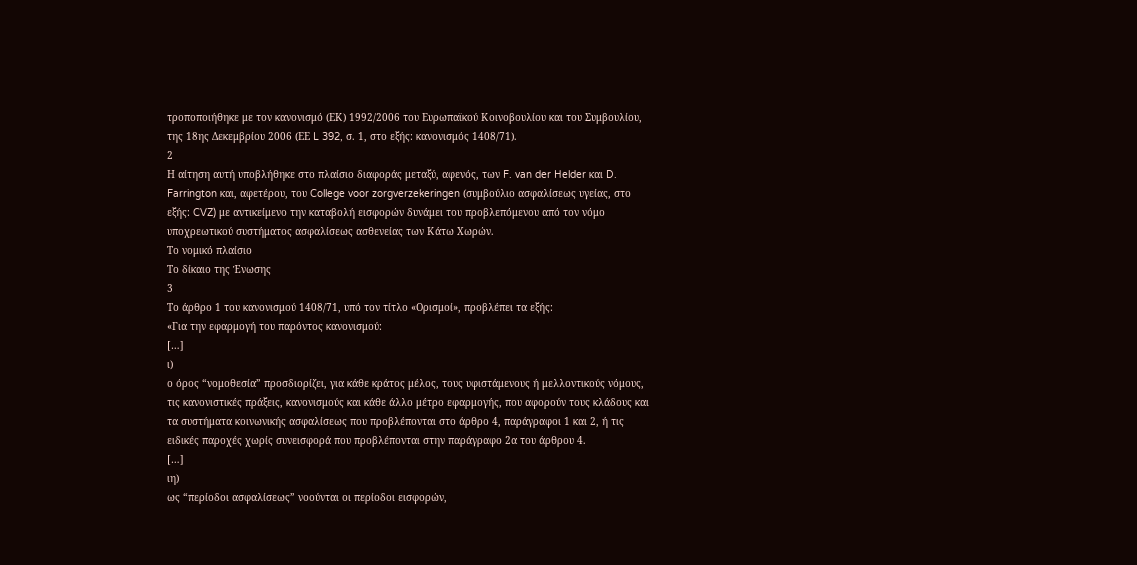τροποποιήθηκε με τον κανονισμό (ΕΚ) 1992/2006 του Ευρωπαϊκού Κοινοβουλίου και του Συμβουλίου, της 18ης Δεκεμβρίου 2006 (ΕΕ L 392, σ. 1, στο εξής: κανονισμός 1408/71).
2
Η αίτηση αυτή υποβλήθηκε στο πλαίσιο διαφοράς μεταξύ, αφενός, των F. van der Helder και D. Farrington και, αφετέρου, του College voor zorgverzekeringen (συμβούλιο ασφαλίσεως υγείας, στο εξής: CVZ) με αντικείμενο την καταβολή εισφορών δυνάμει του προβλεπόμενου από τον νόμο υποχρεωτικού συστήματος ασφαλίσεως ασθενείας των Κάτω Χωρών.
Το νομικό πλαίσιο
Το δίκαιο της Ένωσης
3
Το άρθρο 1 του κανονισμού 1408/71, υπό τον τίτλο «Ορισμοί», προβλέπει τα εξής:
«Για την εφαρμογή του παρόντος κανονισμού:
[…]
ι)
ο όρος “νομοθεσία” προσδιορίζει, για κάθε κράτος μέλος, τους υφιστάμενους ή μελλοντικούς νόμους, τις κανονιστικές πράξεις, κανονισμούς και κάθε άλλο μέτρο εφαρμογής, που αφορούν τους κλάδους και τα συστήματα κοινωνικής ασφαλίσεως που προβλέπονται στο άρθρο 4, παράγραφοι 1 και 2, ή τις ειδικές παροχές χωρίς συνεισφορά που προβλέπονται στην παράγραφο 2α του άρθρου 4.
[…]
ιη)
ως “περίοδοι ασφαλίσεως” νοούνται οι περίοδοι εισφορών,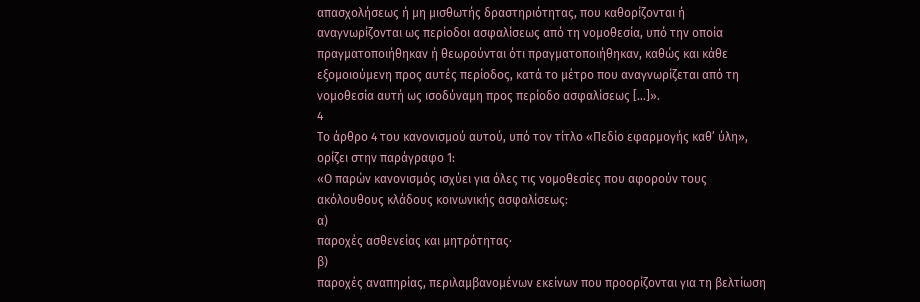απασχολήσεως ή μη μισθωτής δραστηριότητας, που καθορίζονται ή αναγνωρίζονται ως περίοδοι ασφαλίσεως από τη νομοθεσία, υπό την οποία πραγματοποιήθηκαν ή θεωρούνται ότι πραγματοποιήθηκαν, καθώς και κάθε εξομοιούμενη προς αυτές περίοδος, κατά το μέτρο που αναγνωρίζεται από τη νομοθεσία αυτή ως ισοδύναμη προς περίοδο ασφαλίσεως […]».
4
Το άρθρο 4 του κανονισμού αυτού, υπό τον τίτλο «Πεδίο εφαρμογής καθ’ ύλη», ορίζει στην παράγραφο 1:
«Ο παρών κανονισμός ισχύει για όλες τις νομοθεσίες που αφορούν τους ακόλουθους κλάδους κοινωνικής ασφαλίσεως:
α)
παροχές ασθενείας και μητρότητας·
β)
παροχές αναπηρίας, περιλαμβανομένων εκείνων που προορίζονται για τη βελτίωση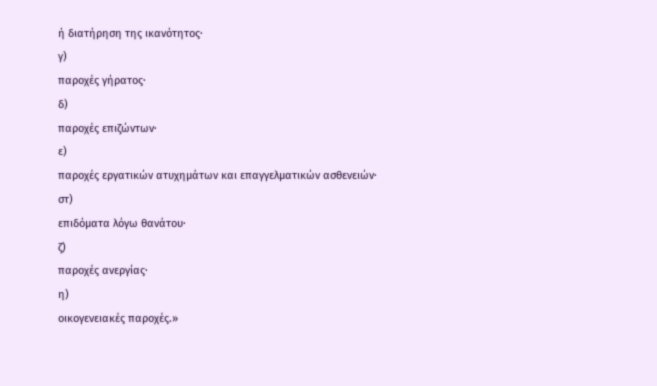ή διατήρηση της ικανότητος·
γ)
παροχές γήρατος·
δ)
παροχές επιζώντων·
ε)
παροχές εργατικών ατυχημάτων και επαγγελματικών ασθενειών·
στ)
επιδόματα λόγω θανάτου·
ζ)
παροχές ανεργίας·
η)
οικογενειακές παροχές.»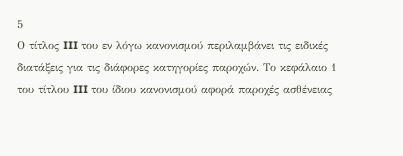5
Ο τίτλος III του εν λόγω κανονισμού περιλαμβάνει τις ειδικές διατάξεις για τις διάφορες κατηγορίες παροχών. Το κεφάλαιο 1 του τίτλου III του ίδιου κανονισμού αφορά παροχές ασθένειας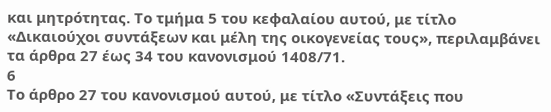και μητρότητας. Το τμήμα 5 του κεφαλαίου αυτού, με τίτλο «Δικαιούχοι συντάξεων και μέλη της οικογενείας τους», περιλαμβάνει τα άρθρα 27 έως 34 του κανονισμού 1408/71.
6
Το άρθρο 27 του κανονισμού αυτού, με τίτλο «Συντάξεις που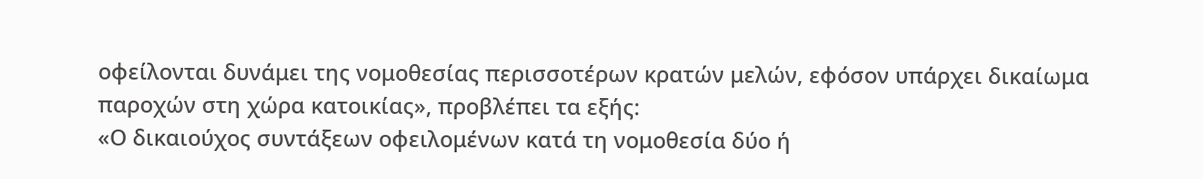οφείλονται δυνάμει της νομοθεσίας περισσοτέρων κρατών μελών, εφόσον υπάρχει δικαίωμα παροχών στη χώρα κατοικίας», προβλέπει τα εξής:
«Ο δικαιούχος συντάξεων οφειλομένων κατά τη νομοθεσία δύο ή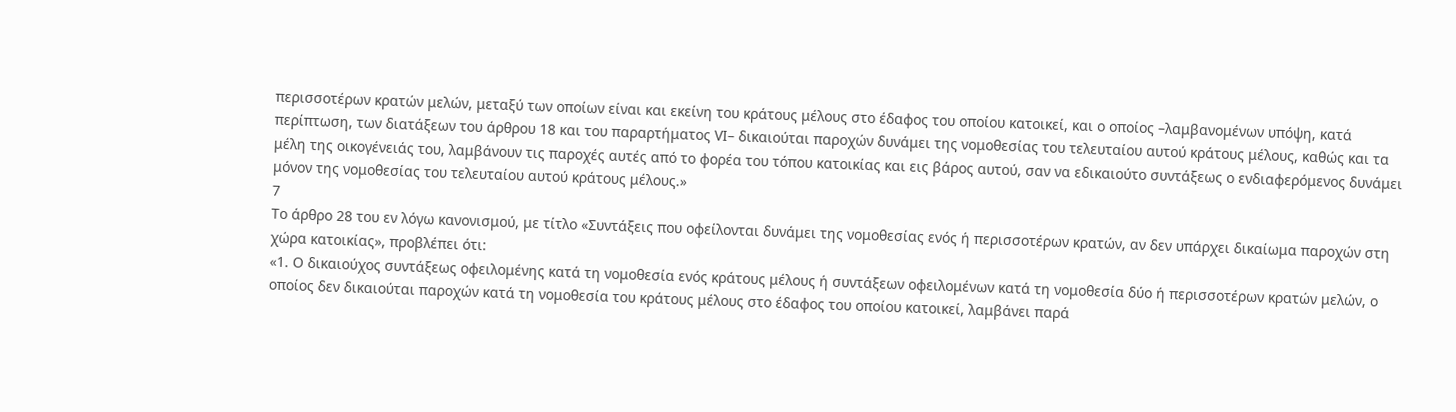περισσοτέρων κρατών μελών, μεταξύ των οποίων είναι και εκείνη του κράτους μέλους στο έδαφος του οποίου κατοικεί, και ο οποίος –λαμβανομένων υπόψη, κατά περίπτωση, των διατάξεων του άρθρου 18 και του παραρτήματος VΙ– δικαιούται παροχών δυνάμει της νομοθεσίας του τελευταίου αυτού κράτους μέλους, καθώς και τα μέλη της οικογένειάς του, λαμβάνουν τις παροχές αυτές από το φορέα του τόπου κατοικίας και εις βάρος αυτού, σαν να εδικαιούτο συντάξεως ο ενδιαφερόμενος δυνάμει μόνον της νομοθεσίας του τελευταίου αυτού κράτους μέλους.»
7
Το άρθρο 28 του εν λόγω κανονισμού, με τίτλο «Συντάξεις που οφείλονται δυνάμει της νομοθεσίας ενός ή περισσοτέρων κρατών, αν δεν υπάρχει δικαίωμα παροχών στη χώρα κατοικίας», προβλέπει ότι:
«1. Ο δικαιούχος συντάξεως οφειλομένης κατά τη νομοθεσία ενός κράτους μέλους ή συντάξεων οφειλομένων κατά τη νομοθεσία δύο ή περισσοτέρων κρατών μελών, ο οποίος δεν δικαιούται παροχών κατά τη νομοθεσία του κράτους μέλους στο έδαφος του οποίου κατοικεί, λαμβάνει παρά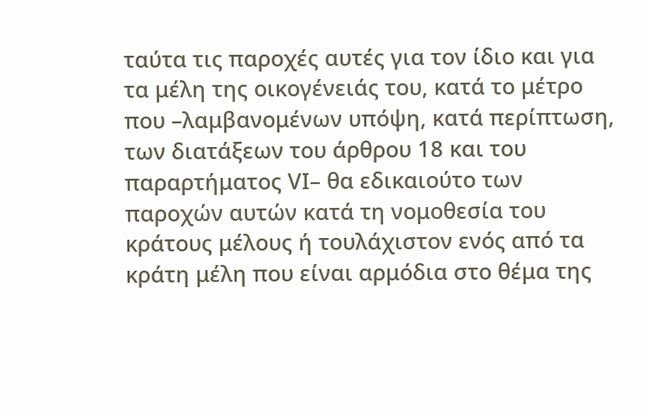ταύτα τις παροχές αυτές για τον ίδιο και για τα μέλη της οικογένειάς του, κατά το μέτρο που –λαμβανομένων υπόψη, κατά περίπτωση, των διατάξεων του άρθρου 18 και του παραρτήματος VΙ– θα εδικαιούτο των παροχών αυτών κατά τη νομοθεσία του κράτους μέλους ή τουλάχιστον ενός από τα κράτη μέλη που είναι αρμόδια στο θέμα της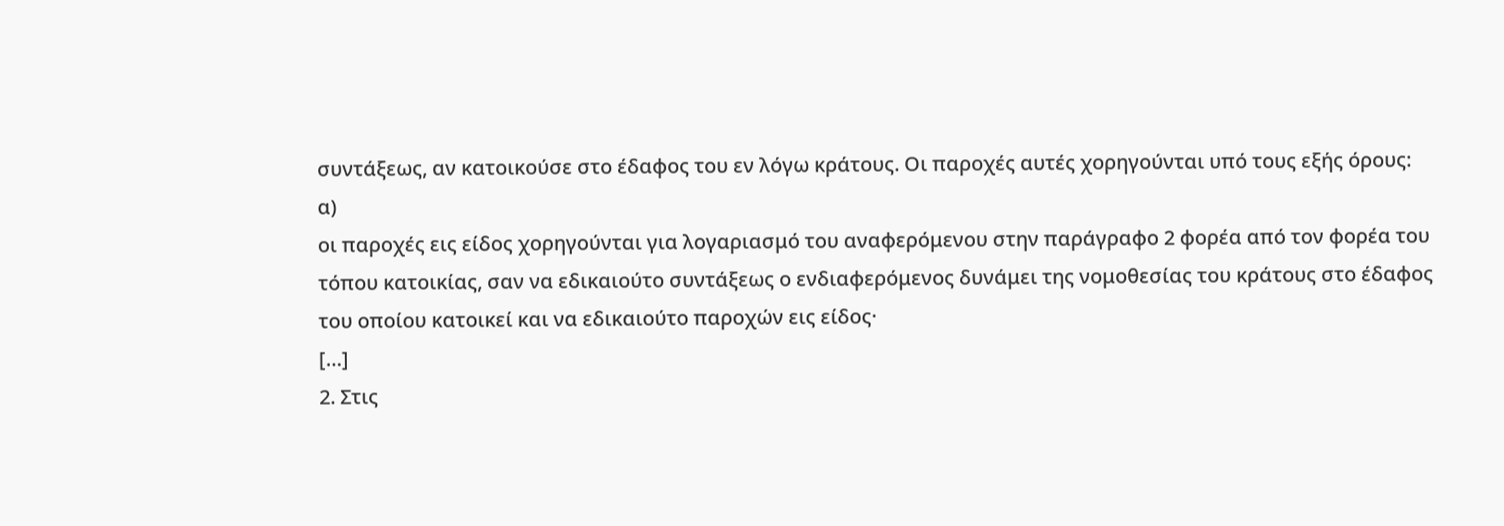συντάξεως, αν κατοικούσε στο έδαφος του εν λόγω κράτους. Οι παροχές αυτές χορηγούνται υπό τους εξής όρους:
α)
οι παροχές εις είδος χορηγούνται για λογαριασμό του αναφερόμενου στην παράγραφο 2 φορέα από τον φορέα του τόπου κατοικίας, σαν να εδικαιούτο συντάξεως ο ενδιαφερόμενος δυνάμει της νομοθεσίας του κράτους στο έδαφος του οποίου κατοικεί και να εδικαιούτο παροχών εις είδος·
[…]
2. Στις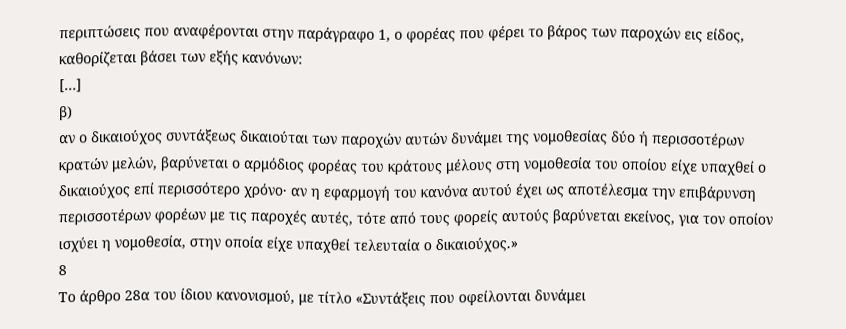περιπτώσεις που αναφέρονται στην παράγραφο 1, ο φορέας που φέρει το βάρος των παροχών εις είδος, καθορίζεται βάσει των εξής κανόνων:
[…]
β)
αν ο δικαιούχος συντάξεως δικαιούται των παροχών αυτών δυνάμει της νομοθεσίας δύο ή περισσοτέρων κρατών μελών, βαρύνεται ο αρμόδιος φορέας του κράτους μέλους στη νομοθεσία του οποίου είχε υπαχθεί ο δικαιούχος επί περισσότερο χρόνο· αν η εφαρμογή του κανόνα αυτού έχει ως αποτέλεσμα την επιβάρυνση περισσοτέρων φορέων με τις παροχές αυτές, τότε από τους φορείς αυτούς βαρύνεται εκείνος, για τον οποίον ισχύει η νομοθεσία, στην οποία είχε υπαχθεί τελευταία ο δικαιούχος.»
8
Το άρθρο 28α του ίδιου κανονισμού, με τίτλο «Συντάξεις που οφείλονται δυνάμει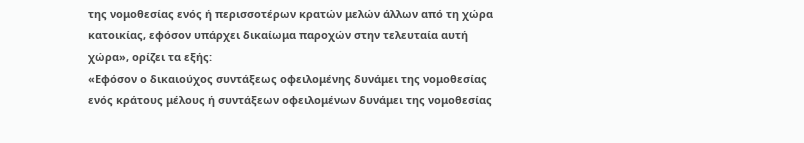της νομοθεσίας ενός ή περισσοτέρων κρατών μελών άλλων από τη χώρα κατοικίας, εφόσον υπάρχει δικαίωμα παροχών στην τελευταία αυτή χώρα», ορίζει τα εξής:
«Εφόσον ο δικαιούχος συντάξεως οφειλομένης δυνάμει της νομοθεσίας ενός κράτους μέλους ή συντάξεων οφειλομένων δυνάμει της νομοθεσίας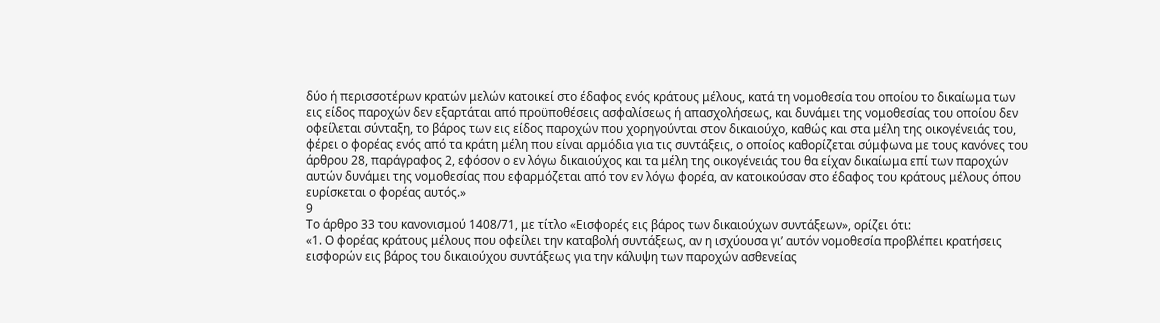δύο ή περισσοτέρων κρατών μελών κατοικεί στο έδαφος ενός κράτους μέλους, κατά τη νομοθεσία του οποίου το δικαίωμα των εις είδος παροχών δεν εξαρτάται από προϋποθέσεις ασφαλίσεως ή απασχολήσεως, και δυνάμει της νομοθεσίας του οποίου δεν οφείλεται σύνταξη, το βάρος των εις είδος παροχών που χορηγούνται στον δικαιούχο, καθώς και στα μέλη της οικογένειάς του, φέρει ο φορέας ενός από τα κράτη μέλη που είναι αρμόδια για τις συντάξεις, ο οποίος καθορίζεται σύμφωνα με τους κανόνες του άρθρου 28, παράγραφος 2, εφόσον ο εν λόγω δικαιούχος και τα μέλη της οικογένειάς του θα είχαν δικαίωμα επί των παροχών αυτών δυνάμει της νομοθεσίας που εφαρμόζεται από τον εν λόγω φορέα, αν κατοικούσαν στο έδαφος του κράτους μέλους όπου ευρίσκεται ο φορέας αυτός.»
9
Το άρθρο 33 του κανονισμού 1408/71, με τίτλο «Εισφορές εις βάρος των δικαιούχων συντάξεων», ορίζει ότι:
«1. Ο φορέας κράτους μέλους που οφείλει την καταβολή συντάξεως, αν η ισχύουσα γι’ αυτόν νομοθεσία προβλέπει κρατήσεις εισφορών εις βάρος του δικαιούχου συντάξεως για την κάλυψη των παροχών ασθενείας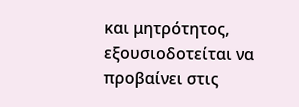και μητρότητος, εξουσιοδοτείται να προβαίνει στις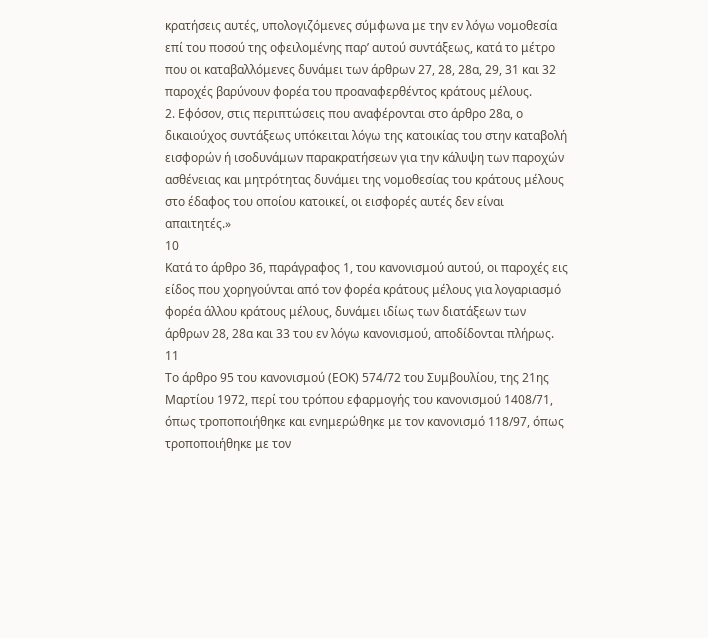κρατήσεις αυτές, υπολογιζόμενες σύμφωνα με την εν λόγω νομοθεσία επί του ποσού της οφειλομένης παρ’ αυτού συντάξεως, κατά το μέτρο που οι καταβαλλόμενες δυνάμει των άρθρων 27, 28, 28α, 29, 31 και 32 παροχές βαρύνουν φορέα του προαναφερθέντος κράτους μέλους.
2. Εφόσον, στις περιπτώσεις που αναφέρονται στο άρθρο 28α, ο δικαιούχος συντάξεως υπόκειται λόγω της κατοικίας του στην καταβολή εισφορών ή ισοδυνάμων παρακρατήσεων για την κάλυψη των παροχών ασθένειας και μητρότητας δυνάμει της νομοθεσίας του κράτους μέλους στο έδαφος του οποίου κατοικεί, οι εισφορές αυτές δεν είναι απαιτητές.»
10
Κατά το άρθρο 36, παράγραφος 1, του κανονισμού αυτού, οι παροχές εις είδος που χορηγούνται από τον φορέα κράτους μέλους για λογαριασμό φορέα άλλου κράτους μέλους, δυνάμει ιδίως των διατάξεων των άρθρων 28, 28α και 33 του εν λόγω κανονισμού, αποδίδονται πλήρως.
11
Το άρθρο 95 του κανονισμού (ΕΟΚ) 574/72 του Συμβουλίου, της 21ης Μαρτίου 1972, περί του τρόπου εφαρμογής του κανονισμού 1408/71, όπως τροποποιήθηκε και ενημερώθηκε με τον κανονισμό 118/97, όπως τροποποιήθηκε με τον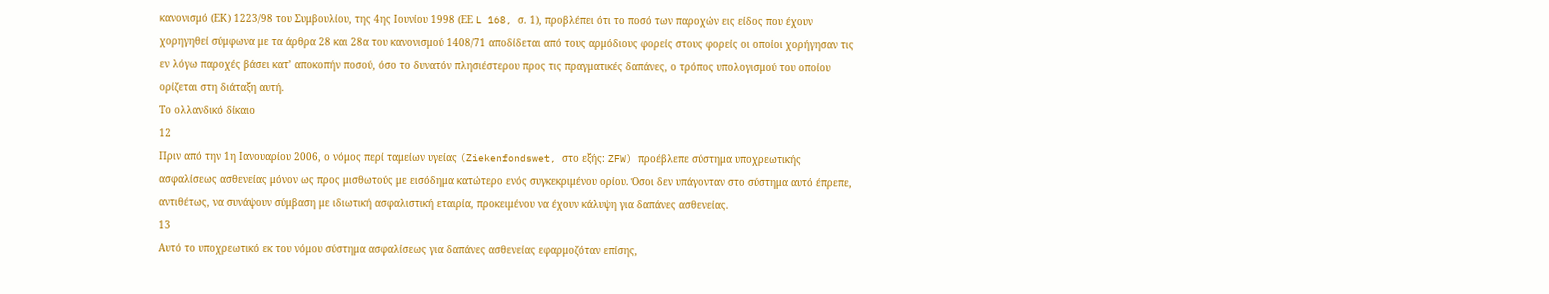κανονισμό (ΕΚ) 1223/98 του Συμβουλίου, της 4ης Ιουνίου 1998 (ΕΕ L 168, σ. 1), προβλέπει ότι το ποσό των παροχών εις είδος που έχουν χορηγηθεί σύμφωνα με τα άρθρα 28 και 28α του κανονισμού 1408/71 αποδίδεται από τους αρμόδιους φορείς στους φορείς οι οποίοι χορήγησαν τις εν λόγω παροχές βάσει κατ’ αποκοπήν ποσού, όσο το δυνατόν πλησιέστερου προς τις πραγματικές δαπάνες, ο τρόπος υπολογισμού του οποίου ορίζεται στη διάταξη αυτή.
Το ολλανδικό δίκαιο
12
Πριν από την 1η Ιανουαρίου 2006, ο νόμος περί ταμείων υγείας (Ziekenfondswet, στο εξής: ZFW) προέβλεπε σύστημα υποχρεωτικής ασφαλίσεως ασθενείας μόνον ως προς μισθωτούς με εισόδημα κατώτερο ενός συγκεκριμένου ορίου. Όσοι δεν υπάγονταν στο σύστημα αυτό έπρεπε, αντιθέτως, να συνάψουν σύμβαση με ιδιωτική ασφαλιστική εταιρία, προκειμένου να έχουν κάλυψη για δαπάνες ασθενείας.
13
Αυτό το υποχρεωτικό εκ του νόμου σύστημα ασφαλίσεως για δαπάνες ασθενείας εφαρμοζόταν επίσης,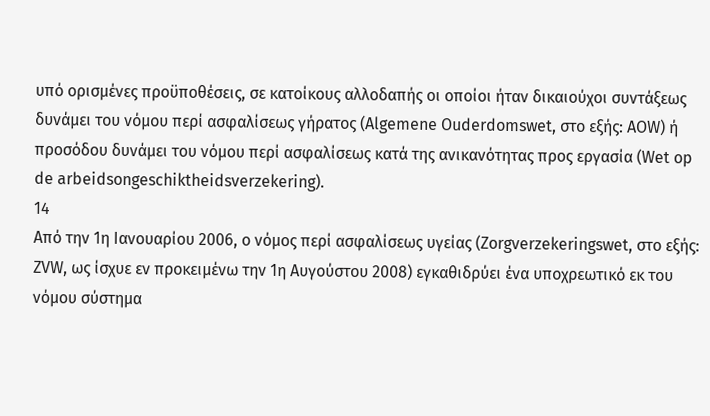υπό ορισμένες προϋποθέσεις, σε κατοίκους αλλοδαπής οι οποίοι ήταν δικαιούχοι συντάξεως δυνάμει του νόμου περί ασφαλίσεως γήρατος (Algemene Ouderdomswet, στο εξής: AOW) ή προσόδου δυνάμει του νόμου περί ασφαλίσεως κατά της ανικανότητας προς εργασία (Wet op de arbeidsongeschiktheidsverzekering).
14
Από την 1η Ιανουαρίου 2006, ο νόμος περί ασφαλίσεως υγείας (Zorgverzekeringswet, στο εξής: ZVW, ως ίσχυε εν προκειμένω την 1η Αυγούστου 2008) εγκαθιδρύει ένα υποχρεωτικό εκ του νόμου σύστημα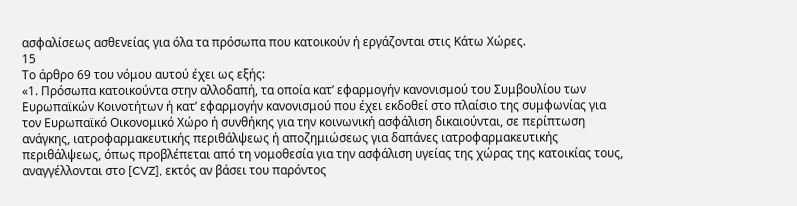ασφαλίσεως ασθενείας για όλα τα πρόσωπα που κατοικούν ή εργάζονται στις Κάτω Χώρες.
15
Το άρθρο 69 του νόμου αυτού έχει ως εξής:
«1. Πρόσωπα κατοικούντα στην αλλοδαπή, τα οποία κατ’ εφαρμογήν κανονισμού του Συμβουλίου των Ευρωπαϊκών Κοινοτήτων ή κατ’ εφαρμογήν κανονισμού που έχει εκδοθεί στο πλαίσιο της συμφωνίας για τον Ευρωπαϊκό Οικονομικό Χώρο ή συνθήκης για την κοινωνική ασφάλιση δικαιούνται, σε περίπτωση ανάγκης, ιατροφαρμακευτικής περιθάλψεως ή αποζημιώσεως για δαπάνες ιατροφαρμακευτικής περιθάλψεως, όπως προβλέπεται από τη νομοθεσία για την ασφάλιση υγείας της χώρας της κατοικίας τους, αναγγέλλονται στο [CVZ], εκτός αν βάσει του παρόντος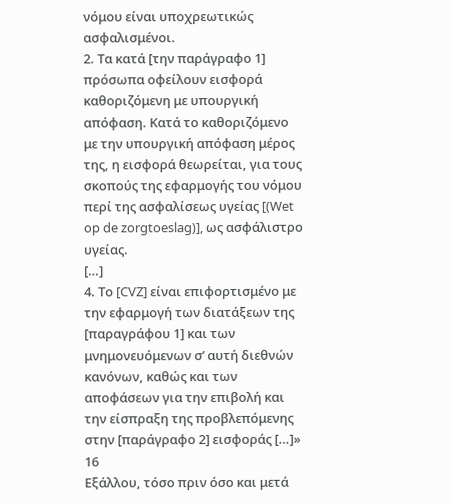νόμου είναι υποχρεωτικώς ασφαλισμένοι.
2. Τα κατά [την παράγραφο 1] πρόσωπα οφείλουν εισφορά καθοριζόμενη με υπουργική απόφαση. Κατά το καθοριζόμενο με την υπουργική απόφαση μέρος της, η εισφορά θεωρείται, για τους σκοπούς της εφαρμογής του νόμου περί της ασφαλίσεως υγείας [(Wet op de zorgtoeslag)], ως ασφάλιστρο υγείας.
[…]
4. Το [CVZ] είναι επιφορτισμένο με την εφαρμογή των διατάξεων της [παραγράφου 1] και των μνημονευόμενων σ’ αυτή διεθνών κανόνων, καθώς και των αποφάσεων για την επιβολή και την είσπραξη της προβλεπόμενης στην [παράγραφο 2] εισφοράς […]»
16
Εξάλλου, τόσο πριν όσο και μετά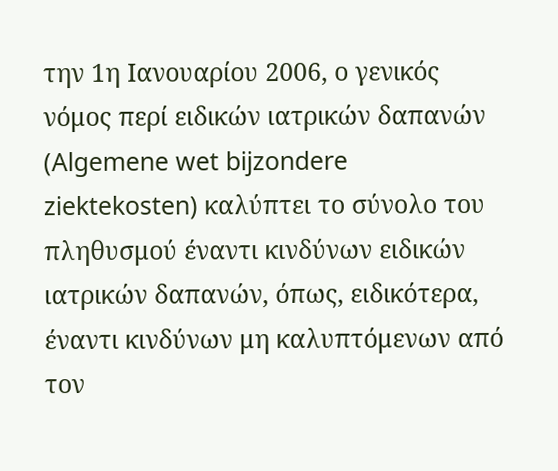την 1η Ιανουαρίου 2006, ο γενικός νόμος περί ειδικών ιατρικών δαπανών (Algemene wet bijzondere ziektekosten) καλύπτει το σύνολο του πληθυσμού έναντι κινδύνων ειδικών ιατρικών δαπανών, όπως, ειδικότερα, έναντι κινδύνων μη καλυπτόμενων από τον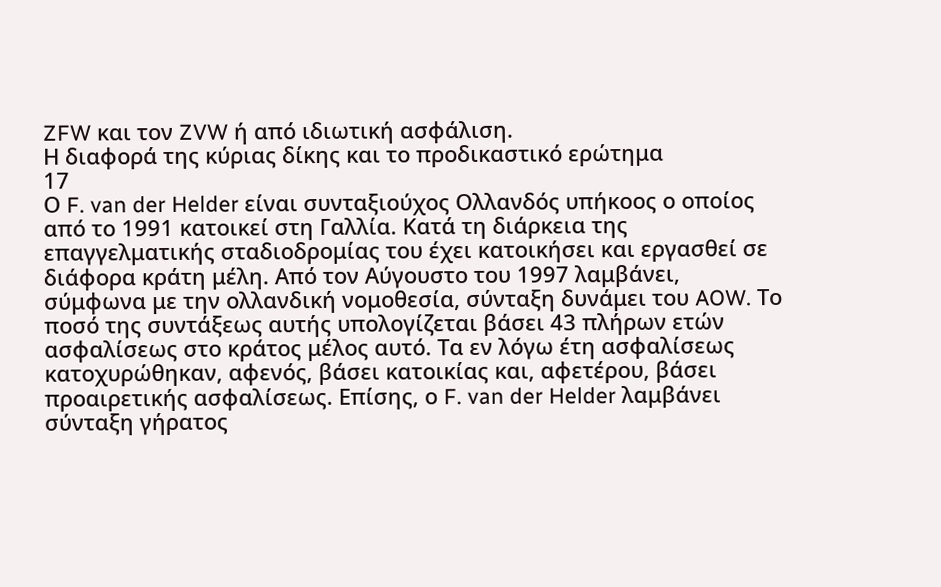ZFW και τον ZVW ή από ιδιωτική ασφάλιση.
Η διαφορά της κύριας δίκης και το προδικαστικό ερώτημα
17
Ο F. van der Helder είναι συνταξιούχος Ολλανδός υπήκοος ο οποίος από το 1991 κατοικεί στη Γαλλία. Κατά τη διάρκεια της επαγγελματικής σταδιοδρομίας του έχει κατοικήσει και εργασθεί σε διάφορα κράτη μέλη. Από τον Αύγουστο του 1997 λαμβάνει, σύμφωνα με την ολλανδική νομοθεσία, σύνταξη δυνάμει του AOW. Το ποσό της συντάξεως αυτής υπολογίζεται βάσει 43 πλήρων ετών ασφαλίσεως στο κράτος μέλος αυτό. Τα εν λόγω έτη ασφαλίσεως κατοχυρώθηκαν, αφενός, βάσει κατοικίας και, αφετέρου, βάσει προαιρετικής ασφαλίσεως. Επίσης, ο F. van der Helder λαμβάνει σύνταξη γήρατος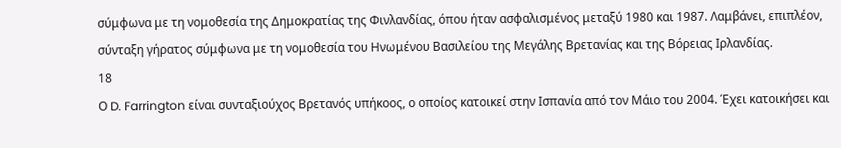σύμφωνα με τη νομοθεσία της Δημοκρατίας της Φινλανδίας, όπου ήταν ασφαλισμένος μεταξύ 1980 και 1987. Λαμβάνει, επιπλέον, σύνταξη γήρατος σύμφωνα με τη νομοθεσία του Ηνωμένου Βασιλείου της Μεγάλης Βρετανίας και της Βόρειας Ιρλανδίας.
18
Ο D. Farrington είναι συνταξιούχος Βρετανός υπήκοος, ο οποίος κατοικεί στην Ισπανία από τον Μάιο του 2004. Έχει κατοικήσει και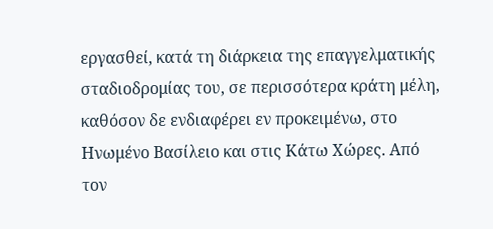εργασθεί, κατά τη διάρκεια της επαγγελματικής σταδιοδρομίας του, σε περισσότερα κράτη μέλη, καθόσον δε ενδιαφέρει εν προκειμένω, στο Ηνωμένο Βασίλειο και στις Κάτω Χώρες. Από τον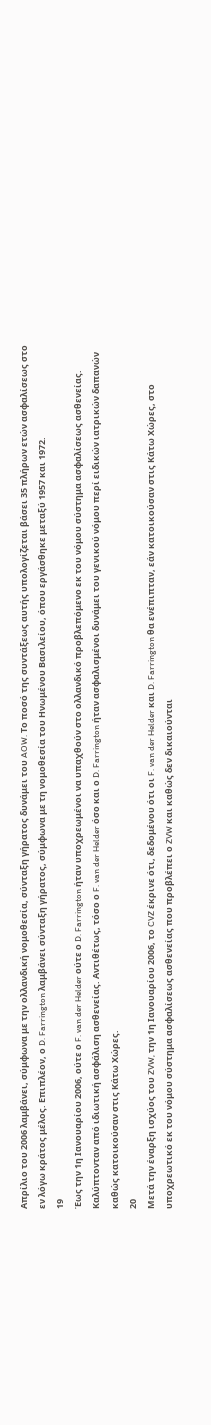Απρίλιο του 2006 λαμβάνει, σύμφωνα με την ολλανδική νομοθεσία, σύνταξη γήρατος δυνάμει του AOW. Το ποσό της συντάξεως αυτής υπολογίζεται βάσει 35 πλήρων ετών ασφαλίσεως στο εν λόγω κράτος μέλος. Επιπλέον, ο D. Farrington λαμβάνει σύνταξη γήρατος, σύμφωνα με τη νομοθεσία του Ηνωμένου Βασιλείου, όπου εργάσθηκε μεταξύ 1957 και 1972.
19
Έως την 1η Ιανουαρίου 2006, ούτε ο F. van der Helder ούτε ο D. Farrington ήταν υποχρεωμένοι να υπαχθούν στο ολλανδικό προβλεπόμενο εκ του νόμου σύστημα ασφαλίσεως ασθενείας. Καλύπτονταν από ιδιωτική ασφάλιση ασθενείας. Αντιθέτως, τόσο ο F. van der Helder όσο και ο D. Farrington ήταν ασφαλισμένοι δυνάμει του γενικού νόμου περί ειδικών ιατρικών δαπανών καθώς κατοικούσαν στις Κάτω Χώρες.
20
Μετά την έναρξη ισχύος του ZVW, την 1η Ιανουαρίου 2006, το CVZ έκρινε ότι, δεδομένου ότι οι F. van der Helder και D. Farrington θα ενέπιπταν, εάν κατοικούσαν στις Κάτω Χώρες, στο υποχρεωτικό εκ του νόμου σύστημα ασφαλίσεως ασθενείας που προβλέπει ο ZVW και καθώς δεν δικαιούνται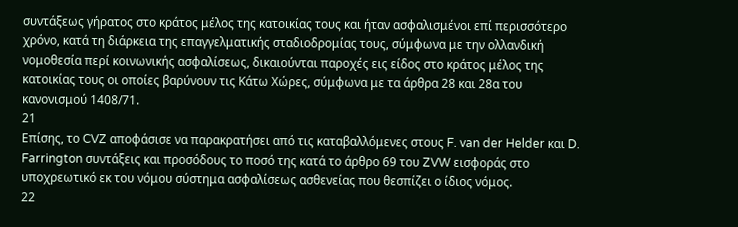συντάξεως γήρατος στο κράτος μέλος της κατοικίας τους και ήταν ασφαλισμένοι επί περισσότερο χρόνο, κατά τη διάρκεια της επαγγελματικής σταδιοδρομίας τους, σύμφωνα με την ολλανδική νομοθεσία περί κοινωνικής ασφαλίσεως, δικαιούνται παροχές εις είδος στο κράτος μέλος της κατοικίας τους οι οποίες βαρύνουν τις Κάτω Χώρες, σύμφωνα με τα άρθρα 28 και 28α του κανονισμού 1408/71.
21
Επίσης, το CVZ αποφάσισε να παρακρατήσει από τις καταβαλλόμενες στους F. van der Helder και D. Farrington συντάξεις και προσόδους το ποσό της κατά το άρθρο 69 του ZVW εισφοράς στο υποχρεωτικό εκ του νόμου σύστημα ασφαλίσεως ασθενείας που θεσπίζει ο ίδιος νόμος.
22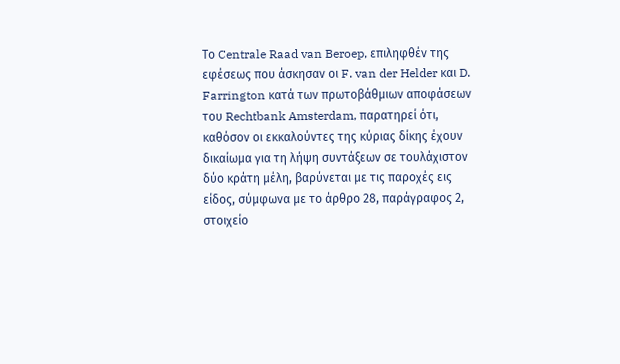Το Centrale Raad van Beroep, επιληφθέν της εφέσεως που άσκησαν οι F. van der Helder και D. Farrington κατά των πρωτοβάθμιων αποφάσεων του Rechtbank Amsterdam, παρατηρεί ότι, καθόσον οι εκκαλούντες της κύριας δίκης έχουν δικαίωμα για τη λήψη συντάξεων σε τουλάχιστον δύο κράτη μέλη, βαρύνεται με τις παροχές εις είδος, σύμφωνα με το άρθρο 28, παράγραφος 2, στοιχείο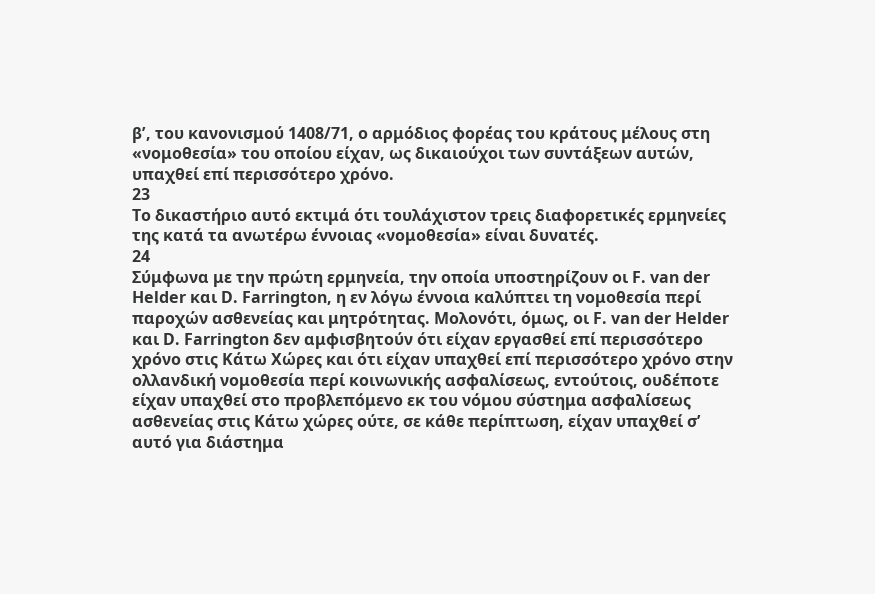βʹ, του κανονισμού 1408/71, ο αρμόδιος φορέας του κράτους μέλους στη «νομοθεσία» του οποίου είχαν, ως δικαιούχοι των συντάξεων αυτών, υπαχθεί επί περισσότερο χρόνο.
23
Το δικαστήριο αυτό εκτιμά ότι τουλάχιστον τρεις διαφορετικές ερμηνείες της κατά τα ανωτέρω έννοιας «νομοθεσία» είναι δυνατές.
24
Σύμφωνα με την πρώτη ερμηνεία, την οποία υποστηρίζουν οι F. van der Helder και D. Farrington, η εν λόγω έννοια καλύπτει τη νομοθεσία περί παροχών ασθενείας και μητρότητας. Μολονότι, όμως, οι F. van der Helder και D. Farrington δεν αμφισβητούν ότι είχαν εργασθεί επί περισσότερο χρόνο στις Κάτω Χώρες και ότι είχαν υπαχθεί επί περισσότερο χρόνο στην ολλανδική νομοθεσία περί κοινωνικής ασφαλίσεως, εντούτοις, ουδέποτε είχαν υπαχθεί στο προβλεπόμενο εκ του νόμου σύστημα ασφαλίσεως ασθενείας στις Κάτω χώρες ούτε, σε κάθε περίπτωση, είχαν υπαχθεί σ’ αυτό για διάστημα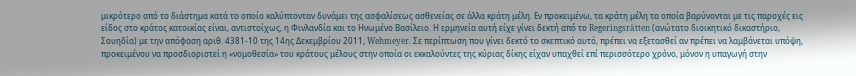μικρότερο από το διάστημα κατά το οποίο καλύπτονταν δυνάμει της ασφαλίσεως ασθενείας σε άλλα κράτη μέλη. Εν προκειμένω, τα κράτη μέλη τα οποία βαρύνονται με τις παροχές εις είδος στο κράτος κατοικίας είναι, αντιστοίχως, η Φινλανδία και το Ηνωμένο Βασίλειο. Η ερμηνεία αυτή είχε γίνει δεκτή από το Regeringsrätten (ανώτατο διοικητικό δικαστήριο, Σουηδία) με την απόφαση αριθ. 4381-10 της 14ης Δεκεμβρίου 2011, Wehmeyer. Σε περίπτωση που γίνει δεκτό το σκεπτικό αυτό, πρέπει να εξετασθεί αν πρέπει να λαμβάνεται υπόψη, προκειμένου να προσδιοριστεί η «νομοθεσία» του κράτους μέλους στην οποία οι εκκαλούντες της κύριας δίκης είχαν υπαχθεί επί περισσότερο χρόνο, μόνον η υπαγωγή στην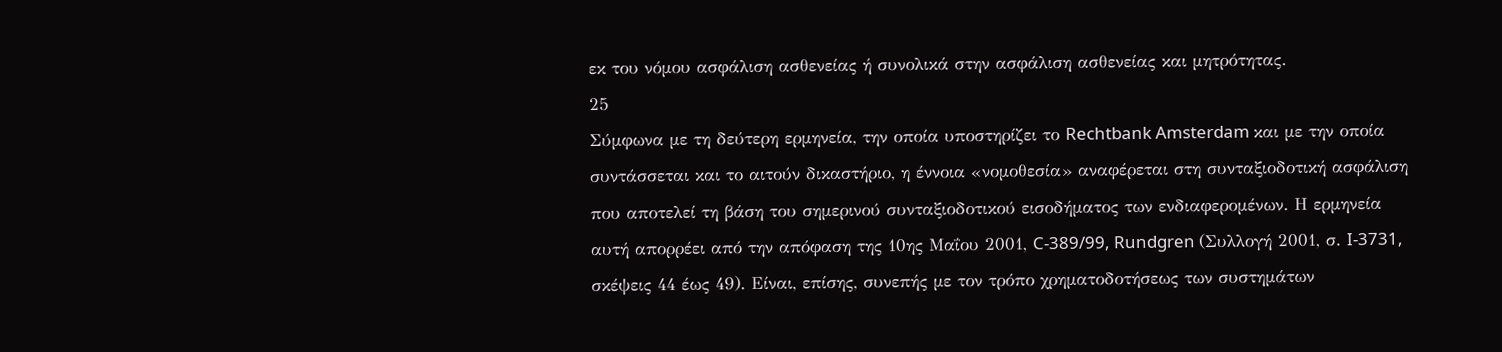εκ του νόμου ασφάλιση ασθενείας ή συνολικά στην ασφάλιση ασθενείας και μητρότητας.
25
Σύμφωνα με τη δεύτερη ερμηνεία, την οποία υποστηρίζει το Rechtbank Amsterdam και με την οποία συντάσσεται και το αιτούν δικαστήριο, η έννοια «νομοθεσία» αναφέρεται στη συνταξιοδοτική ασφάλιση που αποτελεί τη βάση του σημερινού συνταξιοδοτικού εισοδήματος των ενδιαφερομένων. Η ερμηνεία αυτή απορρέει από την απόφαση της 10ης Μαΐου 2001, C-389/99, Rundgren (Συλλογή 2001, σ. I-3731, σκέψεις 44 έως 49). Είναι, επίσης, συνεπής με τον τρόπο χρηματοδοτήσεως των συστημάτων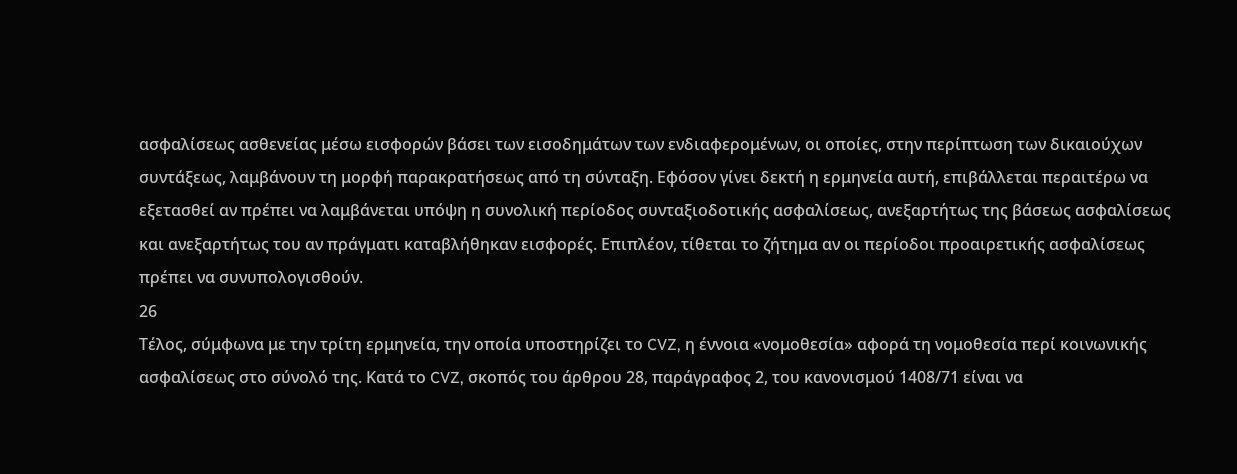ασφαλίσεως ασθενείας μέσω εισφορών βάσει των εισοδημάτων των ενδιαφερομένων, οι οποίες, στην περίπτωση των δικαιούχων συντάξεως, λαμβάνουν τη μορφή παρακρατήσεως από τη σύνταξη. Εφόσον γίνει δεκτή η ερμηνεία αυτή, επιβάλλεται περαιτέρω να εξετασθεί αν πρέπει να λαμβάνεται υπόψη η συνολική περίοδος συνταξιοδοτικής ασφαλίσεως, ανεξαρτήτως της βάσεως ασφαλίσεως και ανεξαρτήτως του αν πράγματι καταβλήθηκαν εισφορές. Επιπλέον, τίθεται το ζήτημα αν οι περίοδοι προαιρετικής ασφαλίσεως πρέπει να συνυπολογισθούν.
26
Τέλος, σύμφωνα με την τρίτη ερμηνεία, την οποία υποστηρίζει το CVZ, η έννοια «νομοθεσία» αφορά τη νομοθεσία περί κοινωνικής ασφαλίσεως στο σύνολό της. Κατά το CVZ, σκοπός του άρθρου 28, παράγραφος 2, του κανονισμού 1408/71 είναι να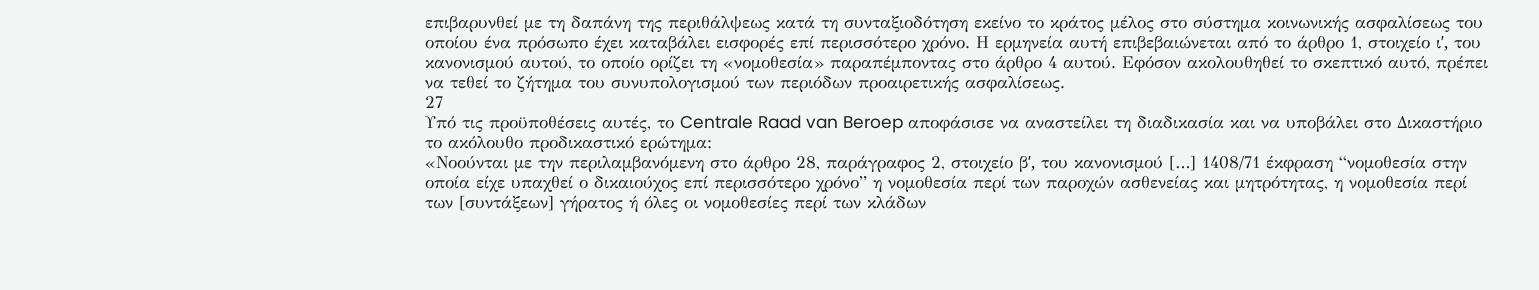επιβαρυνθεί με τη δαπάνη της περιθάλψεως κατά τη συνταξιοδότηση εκείνο το κράτος μέλος στο σύστημα κοινωνικής ασφαλίσεως του οποίου ένα πρόσωπο έχει καταβάλει εισφορές επί περισσότερο χρόνο. Η ερμηνεία αυτή επιβεβαιώνεται από το άρθρο 1, στοιχείο ιʹ, του κανονισμού αυτού, το οποίο ορίζει τη «νομοθεσία» παραπέμποντας στο άρθρο 4 αυτού. Εφόσον ακολουθηθεί το σκεπτικό αυτό, πρέπει να τεθεί το ζήτημα του συνυπολογισμού των περιόδων προαιρετικής ασφαλίσεως.
27
Υπό τις προϋποθέσεις αυτές, το Centrale Raad van Beroep αποφάσισε να αναστείλει τη διαδικασία και να υποβάλει στο Δικαστήριο το ακόλουθο προδικαστικό ερώτημα:
«Νοούνται με την περιλαμβανόμενη στο άρθρο 28, παράγραφος 2, στοιχείο βʹ, του κανονισμού […] 1408/71 έκφραση “νομοθεσία στην οποία είχε υπαχθεί ο δικαιούχος επί περισσότερο χρόνο” η νομοθεσία περί των παροχών ασθενείας και μητρότητας, η νομοθεσία περί των [συντάξεων] γήρατος ή όλες οι νομοθεσίες περί των κλάδων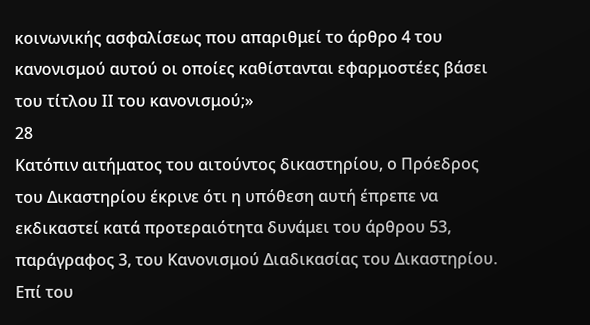κοινωνικής ασφαλίσεως που απαριθμεί το άρθρο 4 του κανονισμού αυτού οι οποίες καθίστανται εφαρμοστέες βάσει του τίτλου ΙΙ του κανονισμού;»
28
Κατόπιν αιτήματος του αιτούντος δικαστηρίου, ο Πρόεδρος του Δικαστηρίου έκρινε ότι η υπόθεση αυτή έπρεπε να εκδικαστεί κατά προτεραιότητα δυνάμει του άρθρου 53, παράγραφος 3, του Κανονισμού Διαδικασίας του Δικαστηρίου.
Επί του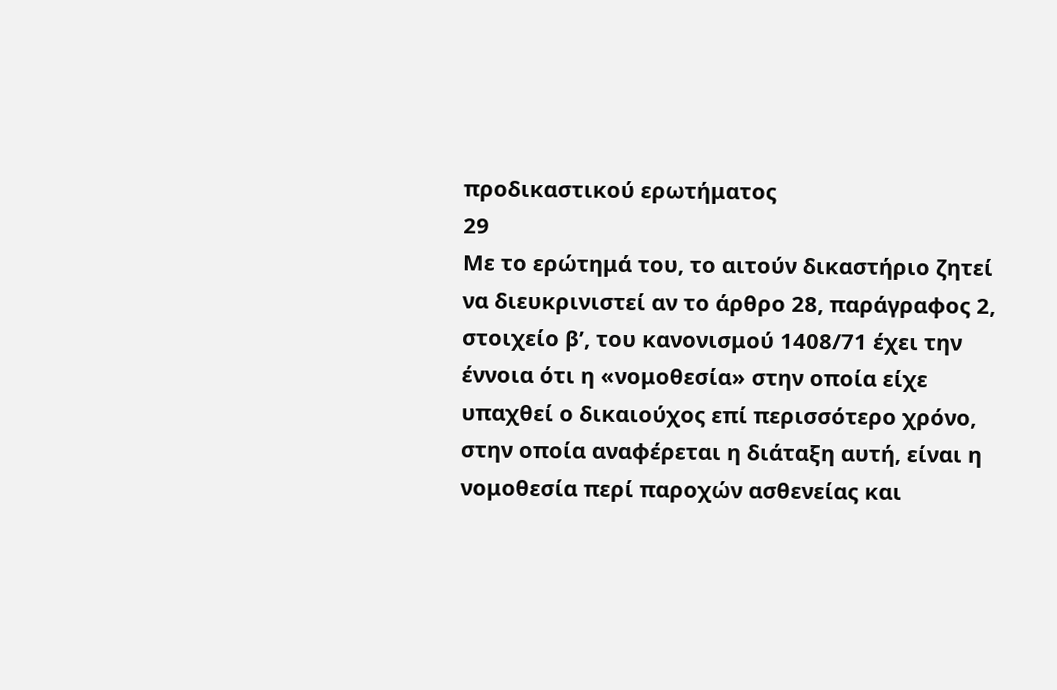προδικαστικού ερωτήματος
29
Με το ερώτημά του, το αιτούν δικαστήριο ζητεί να διευκρινιστεί αν το άρθρο 28, παράγραφος 2, στοιχείο βʹ, του κανονισμού 1408/71 έχει την έννοια ότι η «νομοθεσία» στην οποία είχε υπαχθεί ο δικαιούχος επί περισσότερο χρόνο, στην οποία αναφέρεται η διάταξη αυτή, είναι η νομοθεσία περί παροχών ασθενείας και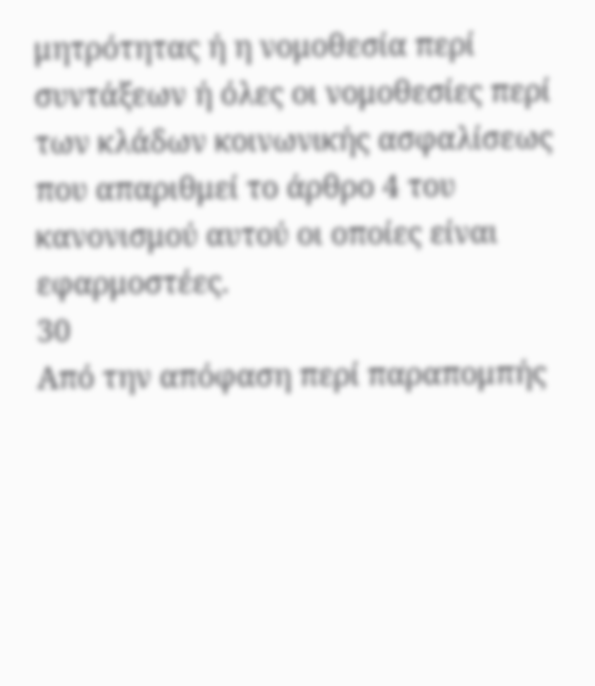μητρότητας ή η νομοθεσία περί συντάξεων ή όλες οι νομοθεσίες περί των κλάδων κοινωνικής ασφαλίσεως που απαριθμεί το άρθρο 4 του κανονισμού αυτού οι οποίες είναι εφαρμοστέες.
30
Από την απόφαση περί παραπομπής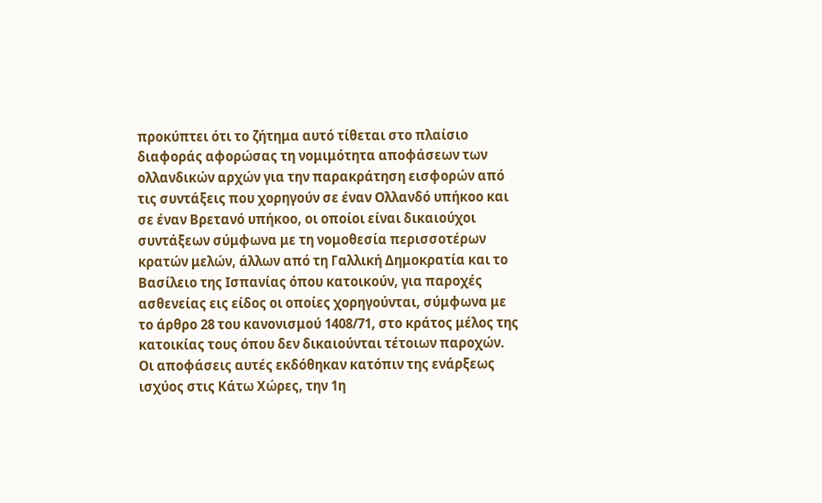προκύπτει ότι το ζήτημα αυτό τίθεται στο πλαίσιο διαφοράς αφορώσας τη νομιμότητα αποφάσεων των ολλανδικών αρχών για την παρακράτηση εισφορών από τις συντάξεις που χορηγούν σε έναν Ολλανδό υπήκοο και σε έναν Βρετανό υπήκοο, οι οποίοι είναι δικαιούχοι συντάξεων σύμφωνα με τη νομοθεσία περισσοτέρων κρατών μελών, άλλων από τη Γαλλική Δημοκρατία και το Βασίλειο της Ισπανίας όπου κατοικούν, για παροχές ασθενείας εις είδος οι οποίες χορηγούνται, σύμφωνα με το άρθρο 28 του κανονισμού 1408/71, στο κράτος μέλος της κατοικίας τους όπου δεν δικαιούνται τέτοιων παροχών. Οι αποφάσεις αυτές εκδόθηκαν κατόπιν της ενάρξεως ισχύος στις Κάτω Χώρες, την 1η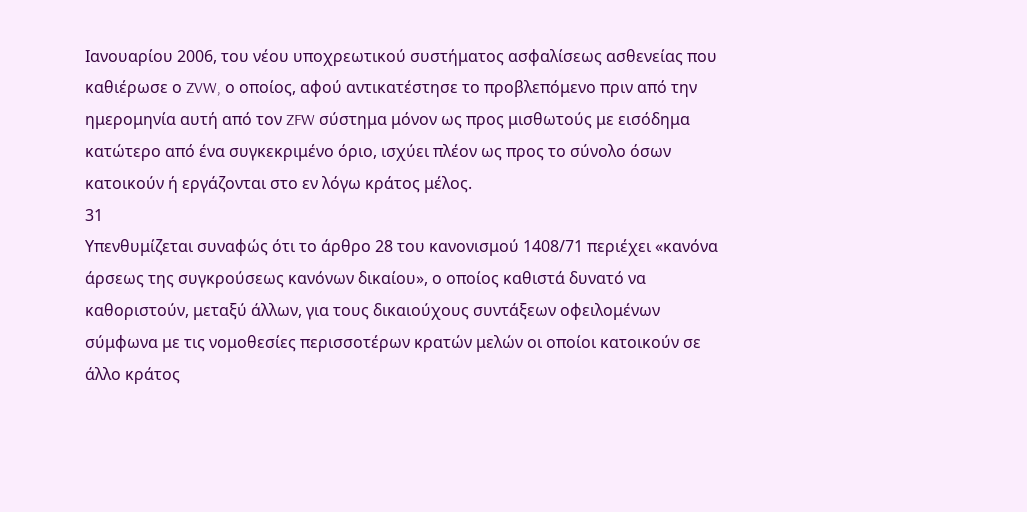Ιανουαρίου 2006, του νέου υποχρεωτικού συστήματος ασφαλίσεως ασθενείας που καθιέρωσε ο ZVW, ο οποίος, αφού αντικατέστησε το προβλεπόμενο πριν από την ημερομηνία αυτή από τον ZFW σύστημα μόνον ως προς μισθωτούς με εισόδημα κατώτερο από ένα συγκεκριμένο όριο, ισχύει πλέον ως προς το σύνολο όσων κατοικούν ή εργάζονται στο εν λόγω κράτος μέλος.
31
Υπενθυμίζεται συναφώς ότι το άρθρο 28 του κανονισμού 1408/71 περιέχει «κανόνα άρσεως της συγκρούσεως κανόνων δικαίου», ο οποίος καθιστά δυνατό να καθοριστούν, μεταξύ άλλων, για τους δικαιούχους συντάξεων οφειλομένων σύμφωνα με τις νομοθεσίες περισσοτέρων κρατών μελών οι οποίοι κατοικούν σε άλλο κράτος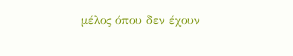μέλος όπου δεν έχουν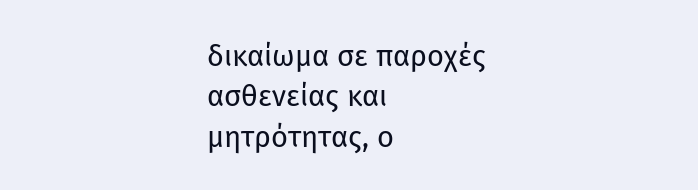δικαίωμα σε παροχές ασθενείας και μητρότητας, ο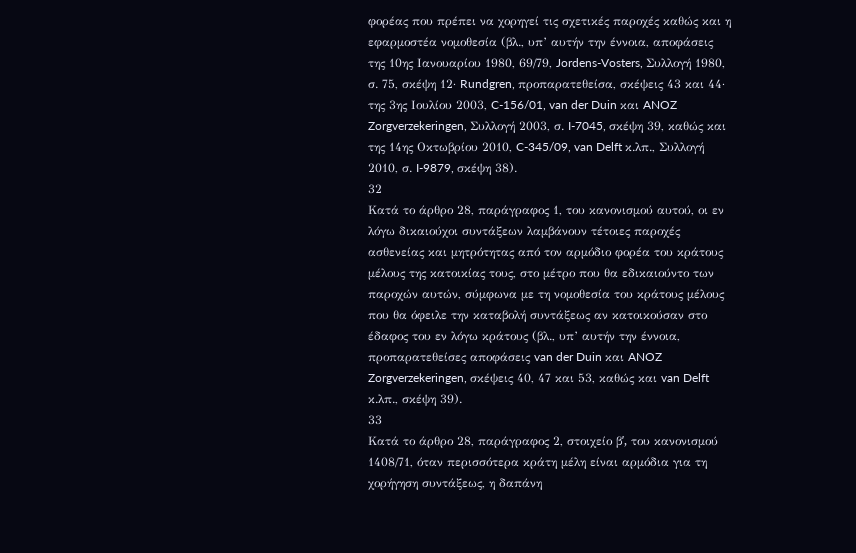φορέας που πρέπει να χορηγεί τις σχετικές παροχές καθώς και η εφαρμοστέα νομοθεσία (βλ., υπ’ αυτήν την έννοια, αποφάσεις της 10ης Ιανουαρίου 1980, 69/79, Jordens-Vosters, Συλλογή 1980, σ. 75, σκέψη 12· Rundgren, προπαρατεθείσα, σκέψεις 43 και 44· της 3ης Ιουλίου 2003, C-156/01, van der Duin και ANOZ Zorgverzekeringen, Συλλογή 2003, σ. I-7045, σκέψη 39, καθώς και της 14ης Οκτωβρίου 2010, C-345/09, van Delft κ.λπ., Συλλογή 2010, σ. I-9879, σκέψη 38).
32
Κατά το άρθρο 28, παράγραφος 1, του κανονισμού αυτού, οι εν λόγω δικαιούχοι συντάξεων λαμβάνουν τέτοιες παροχές ασθενείας και μητρότητας από τον αρμόδιο φορέα του κράτους μέλους της κατοικίας τους, στο μέτρο που θα εδικαιούντο των παροχών αυτών, σύμφωνα με τη νομοθεσία του κράτους μέλους που θα όφειλε την καταβολή συντάξεως αν κατοικούσαν στο έδαφος του εν λόγω κράτους (βλ., υπ’ αυτήν την έννοια, προπαρατεθείσες αποφάσεις van der Duin και ANOZ Zorgverzekeringen, σκέψεις 40, 47 και 53, καθώς και van Delft κ.λπ., σκέψη 39).
33
Κατά το άρθρο 28, παράγραφος 2, στοιχείο βʹ, του κανονισμού 1408/71, όταν περισσότερα κράτη μέλη είναι αρμόδια για τη χορήγηση συντάξεως, η δαπάνη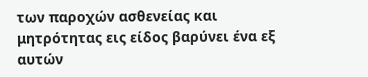των παροχών ασθενείας και μητρότητας εις είδος βαρύνει ένα εξ αυτών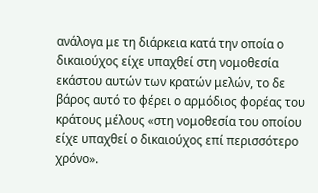ανάλογα με τη διάρκεια κατά την οποία ο δικαιούχος είχε υπαχθεί στη νομοθεσία εκάστου αυτών των κρατών μελών, το δε βάρος αυτό το φέρει ο αρμόδιος φορέας του κράτους μέλους «στη νομοθεσία του οποίου είχε υπαχθεί ο δικαιούχος επί περισσότερο χρόνο».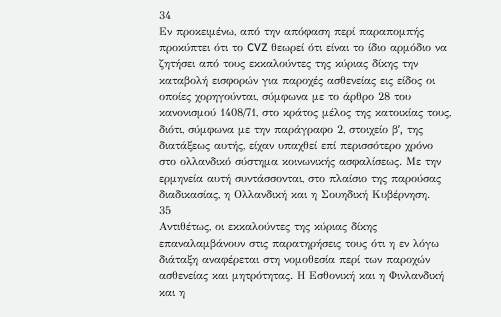34
Εν προκειμένω, από την απόφαση περί παραπομπής προκύπτει ότι το CVZ θεωρεί ότι είναι το ίδιο αρμόδιο να ζητήσει από τους εκκαλούντες της κύριας δίκης την καταβολή εισφορών για παροχές ασθενείας εις είδος οι οποίες χορηγούνται, σύμφωνα με το άρθρο 28 του κανονισμού 1408/71, στο κράτος μέλος της κατοικίας τους, διότι, σύμφωνα με την παράγραφο 2, στοιχείο βʹ, της διατάξεως αυτής, είχαν υπαχθεί επί περισσότερο χρόνο στο ολλανδικό σύστημα κοινωνικής ασφαλίσεως. Με την ερμηνεία αυτή συντάσσονται, στο πλαίσιο της παρούσας διαδικασίας, η Ολλανδική και η Σουηδική Κυβέρνηση.
35
Αντιθέτως, οι εκκαλούντες της κύριας δίκης επαναλαμβάνουν στις παρατηρήσεις τους ότι η εν λόγω διάταξη αναφέρεται στη νομοθεσία περί των παροχών ασθενείας και μητρότητας. Η Εσθονική και η Φινλανδική και η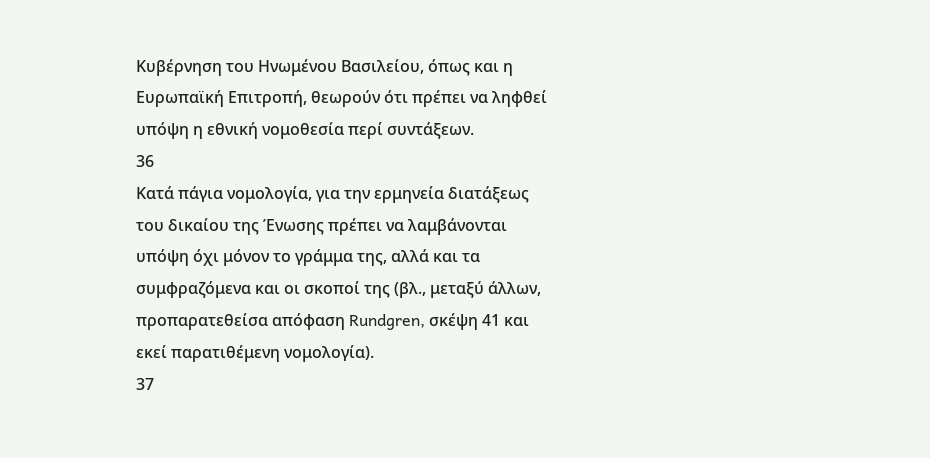Κυβέρνηση του Ηνωμένου Βασιλείου, όπως και η Ευρωπαϊκή Επιτροπή, θεωρούν ότι πρέπει να ληφθεί υπόψη η εθνική νομοθεσία περί συντάξεων.
36
Κατά πάγια νομολογία, για την ερμηνεία διατάξεως του δικαίου της Ένωσης πρέπει να λαμβάνονται υπόψη όχι μόνον το γράμμα της, αλλά και τα συμφραζόμενα και οι σκοποί της (βλ., μεταξύ άλλων, προπαρατεθείσα απόφαση Rundgren, σκέψη 41 και εκεί παρατιθέμενη νομολογία).
37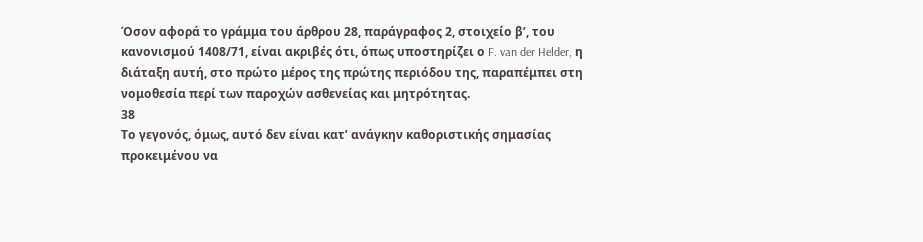Όσον αφορά το γράμμα του άρθρου 28, παράγραφος 2, στοιχείο βʹ, του κανονισμού 1408/71, είναι ακριβές ότι, όπως υποστηρίζει ο F. van der Helder, η διάταξη αυτή, στο πρώτο μέρος της πρώτης περιόδου της, παραπέμπει στη νομοθεσία περί των παροχών ασθενείας και μητρότητας.
38
Το γεγονός, όμως, αυτό δεν είναι κατ’ ανάγκην καθοριστικής σημασίας προκειμένου να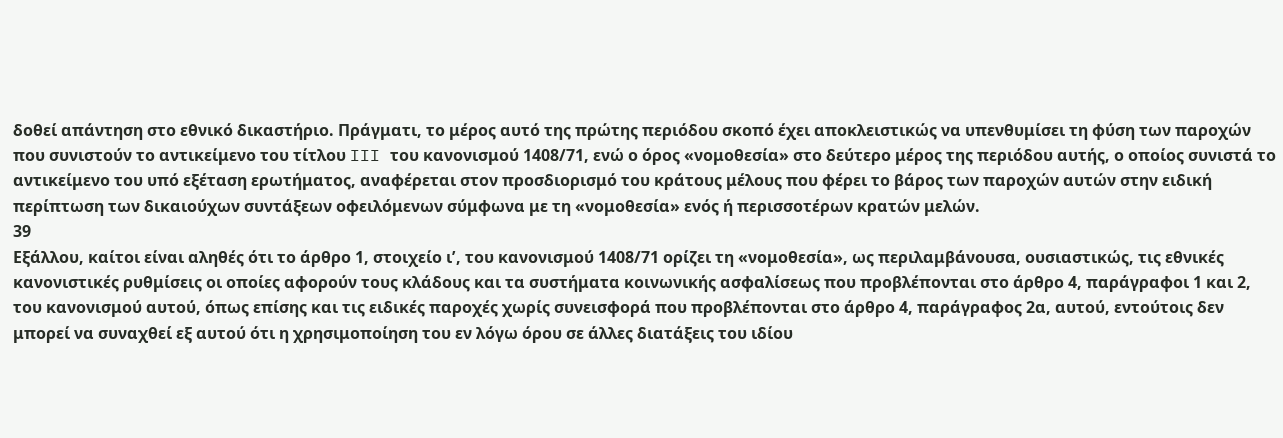δοθεί απάντηση στο εθνικό δικαστήριο. Πράγματι, το μέρος αυτό της πρώτης περιόδου σκοπό έχει αποκλειστικώς να υπενθυμίσει τη φύση των παροχών που συνιστούν το αντικείμενο του τίτλου III του κανονισμού 1408/71, ενώ ο όρος «νομοθεσία» στο δεύτερο μέρος της περιόδου αυτής, ο οποίος συνιστά το αντικείμενο του υπό εξέταση ερωτήματος, αναφέρεται στον προσδιορισμό του κράτους μέλους που φέρει το βάρος των παροχών αυτών στην ειδική περίπτωση των δικαιούχων συντάξεων οφειλόμενων σύμφωνα με τη «νομοθεσία» ενός ή περισσοτέρων κρατών μελών.
39
Εξάλλου, καίτοι είναι αληθές ότι το άρθρο 1, στοιχείο ιʹ, του κανονισμού 1408/71 ορίζει τη «νομοθεσία», ως περιλαμβάνουσα, ουσιαστικώς, τις εθνικές κανονιστικές ρυθμίσεις οι οποίες αφορούν τους κλάδους και τα συστήματα κοινωνικής ασφαλίσεως που προβλέπονται στο άρθρο 4, παράγραφοι 1 και 2, του κανονισμού αυτού, όπως επίσης και τις ειδικές παροχές χωρίς συνεισφορά που προβλέπονται στο άρθρο 4, παράγραφος 2α, αυτού, εντούτοις δεν μπορεί να συναχθεί εξ αυτού ότι η χρησιμοποίηση του εν λόγω όρου σε άλλες διατάξεις του ιδίου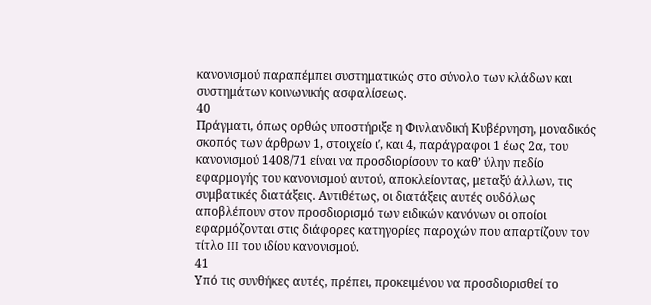κανονισμού παραπέμπει συστηματικώς στο σύνολο των κλάδων και συστημάτων κοινωνικής ασφαλίσεως.
40
Πράγματι, όπως ορθώς υποστήριξε η Φινλανδική Κυβέρνηση, μοναδικός σκοπός των άρθρων 1, στοιχείο ιʹ, και 4, παράγραφοι 1 έως 2α, του κανονισμού 1408/71 είναι να προσδιορίσουν το καθ’ ύλην πεδίο εφαρμογής του κανονισμού αυτού, αποκλείοντας, μεταξύ άλλων, τις συμβατικές διατάξεις. Αντιθέτως, οι διατάξεις αυτές ουδόλως αποβλέπουν στον προσδιορισμό των ειδικών κανόνων οι οποίοι εφαρμόζονται στις διάφορες κατηγορίες παροχών που απαρτίζουν τον τίτλο III του ιδίου κανονισμού.
41
Υπό τις συνθήκες αυτές, πρέπει, προκειμένου να προσδιορισθεί το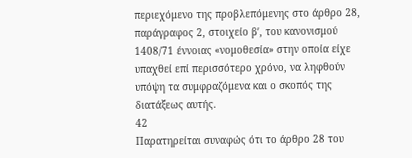περιεχόμενο της προβλεπόμενης στο άρθρο 28, παράγραφος 2, στοιχείο βʹ, του κανονισμού 1408/71 έννοιας «νομοθεσία» στην οποία είχε υπαχθεί επί περισσότερο χρόνο, να ληφθούν υπόψη τα συμφραζόμενα και ο σκοπός της διατάξεως αυτής.
42
Παρατηρείται συναφώς ότι το άρθρο 28 του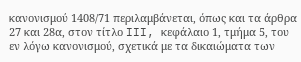κανονισμού 1408/71 περιλαμβάνεται, όπως και τα άρθρα 27 και 28α, στον τίτλο III, κεφάλαιο 1, τμήμα 5, του εν λόγω κανονισμού, σχετικά με τα δικαιώματα των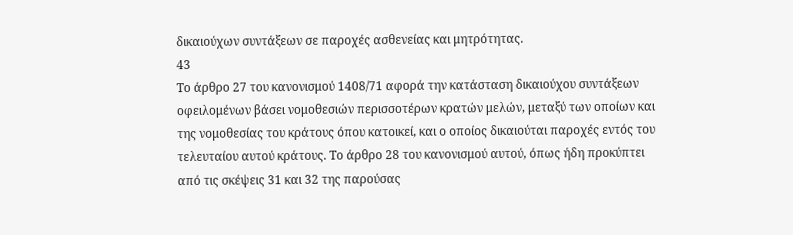δικαιούχων συντάξεων σε παροχές ασθενείας και μητρότητας.
43
Το άρθρο 27 του κανονισμού 1408/71 αφορά την κατάσταση δικαιούχου συντάξεων οφειλομένων βάσει νομοθεσιών περισσοτέρων κρατών μελών, μεταξύ των οποίων και της νομοθεσίας του κράτους όπου κατοικεί, και ο οποίος δικαιούται παροχές εντός του τελευταίου αυτού κράτους. Το άρθρο 28 του κανονισμού αυτού, όπως ήδη προκύπτει από τις σκέψεις 31 και 32 της παρούσας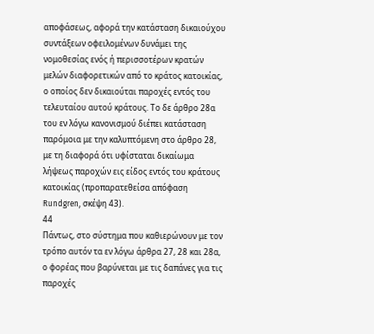αποφάσεως, αφορά την κατάσταση δικαιούχου συντάξεων οφειλομένων δυνάμει της νομοθεσίας ενός ή περισσοτέρων κρατών μελών διαφορετικών από το κράτος κατοικίας, ο οποίος δεν δικαιούται παροχές εντός του τελευταίου αυτού κράτους. Το δε άρθρο 28α του εν λόγω κανονισμού διέπει κατάσταση παρόμοια με την καλυπτόμενη στο άρθρο 28, με τη διαφορά ότι υφίσταται δικαίωμα λήψεως παροχών εις είδος εντός του κράτους κατοικίας (προπαρατεθείσα απόφαση Rundgren, σκέψη 43).
44
Πάντως, στο σύστημα που καθιερώνουν με τον τρόπο αυτόν τα εν λόγω άρθρα 27, 28 και 28α, ο φορέας που βαρύνεται με τις δαπάνες για τις παροχές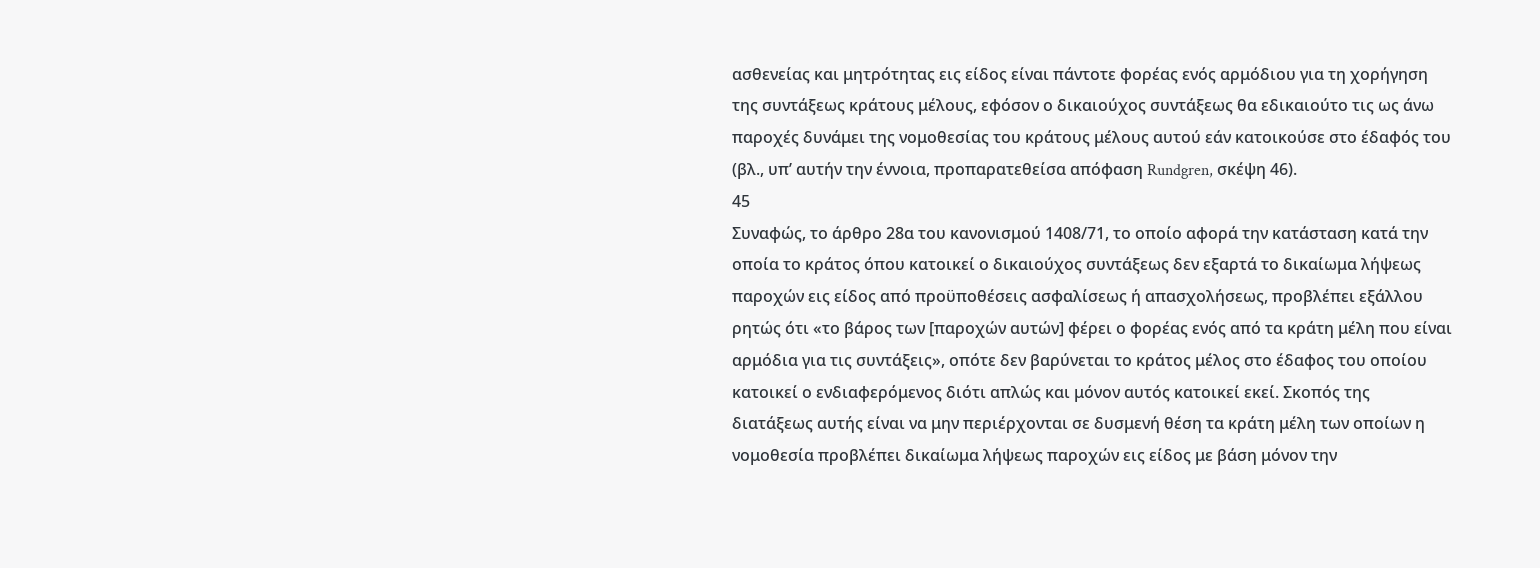ασθενείας και μητρότητας εις είδος είναι πάντοτε φορέας ενός αρμόδιου για τη χορήγηση της συντάξεως κράτους μέλους, εφόσον ο δικαιούχος συντάξεως θα εδικαιούτο τις ως άνω παροχές δυνάμει της νομοθεσίας του κράτους μέλους αυτού εάν κατοικούσε στο έδαφός του (βλ., υπ’ αυτήν την έννοια, προπαρατεθείσα απόφαση Rundgren, σκέψη 46).
45
Συναφώς, το άρθρο 28α του κανονισμού 1408/71, το οποίο αφορά την κατάσταση κατά την οποία το κράτος όπου κατοικεί ο δικαιούχος συντάξεως δεν εξαρτά το δικαίωμα λήψεως παροχών εις είδος από προϋποθέσεις ασφαλίσεως ή απασχολήσεως, προβλέπει εξάλλου ρητώς ότι «το βάρος των [παροχών αυτών] φέρει ο φορέας ενός από τα κράτη μέλη που είναι αρμόδια για τις συντάξεις», οπότε δεν βαρύνεται το κράτος μέλος στο έδαφος του οποίου κατοικεί ο ενδιαφερόμενος διότι απλώς και μόνον αυτός κατοικεί εκεί. Σκοπός της διατάξεως αυτής είναι να μην περιέρχονται σε δυσμενή θέση τα κράτη μέλη των οποίων η νομοθεσία προβλέπει δικαίωμα λήψεως παροχών εις είδος με βάση μόνον την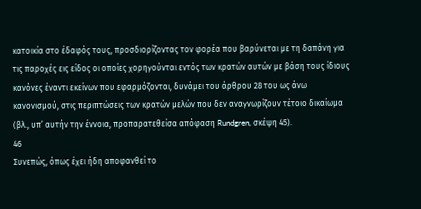κατοικία στο έδαφός τους, προσδιορίζοντας τον φορέα που βαρύνεται με τη δαπάνη για τις παροχές εις είδος οι οποίες χορηγούνται εντός των κρατών αυτών με βάση τους ίδιους κανόνες έναντι εκείνων που εφαρμόζονται, δυνάμει του άρθρου 28 του ως άνω κανονισμού, στις περιπτώσεις των κρατών μελών που δεν αναγνωρίζουν τέτοιο δικαίωμα (βλ., υπ’ αυτήν την έννοια, προπαρατεθείσα απόφαση Rundgren, σκέψη 45).
46
Συνεπώς, όπως έχει ήδη αποφανθεί το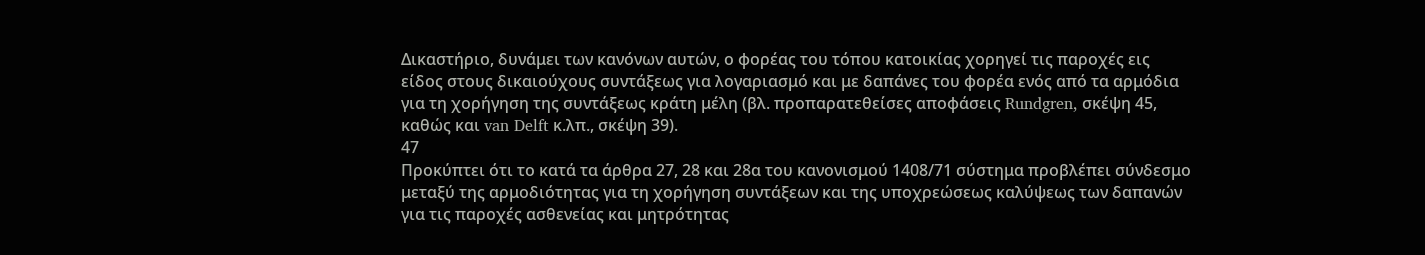Δικαστήριο, δυνάμει των κανόνων αυτών, ο φορέας του τόπου κατοικίας χορηγεί τις παροχές εις είδος στους δικαιούχους συντάξεως για λογαριασμό και με δαπάνες του φορέα ενός από τα αρμόδια για τη χορήγηση της συντάξεως κράτη μέλη (βλ. προπαρατεθείσες αποφάσεις Rundgren, σκέψη 45, καθώς και van Delft κ.λπ., σκέψη 39).
47
Προκύπτει ότι το κατά τα άρθρα 27, 28 και 28α του κανονισμού 1408/71 σύστημα προβλέπει σύνδεσμο μεταξύ της αρμοδιότητας για τη χορήγηση συντάξεων και της υποχρεώσεως καλύψεως των δαπανών για τις παροχές ασθενείας και μητρότητας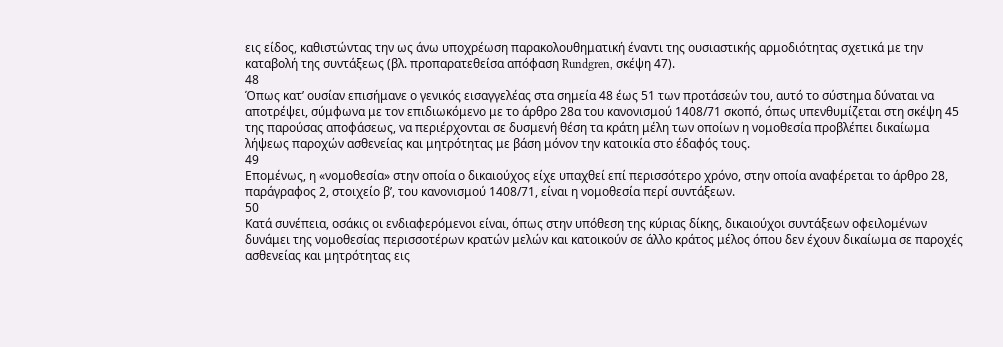εις είδος, καθιστώντας την ως άνω υποχρέωση παρακολουθηματική έναντι της ουσιαστικής αρμοδιότητας σχετικά με την καταβολή της συντάξεως (βλ. προπαρατεθείσα απόφαση Rundgren, σκέψη 47).
48
Όπως κατ’ ουσίαν επισήμανε ο γενικός εισαγγελέας στα σημεία 48 έως 51 των προτάσεών του, αυτό το σύστημα δύναται να αποτρέψει, σύμφωνα με τον επιδιωκόμενο με το άρθρο 28α του κανονισμού 1408/71 σκοπό, όπως υπενθυμίζεται στη σκέψη 45 της παρούσας αποφάσεως, να περιέρχονται σε δυσμενή θέση τα κράτη μέλη των οποίων η νομοθεσία προβλέπει δικαίωμα λήψεως παροχών ασθενείας και μητρότητας με βάση μόνον την κατοικία στο έδαφός τους.
49
Επομένως, η «νομοθεσία» στην οποία ο δικαιούχος είχε υπαχθεί επί περισσότερο χρόνο, στην οποία αναφέρεται το άρθρο 28, παράγραφος 2, στοιχείο βʹ, του κανονισμού 1408/71, είναι η νομοθεσία περί συντάξεων.
50
Κατά συνέπεια, οσάκις οι ενδιαφερόμενοι είναι, όπως στην υπόθεση της κύριας δίκης, δικαιούχοι συντάξεων οφειλομένων δυνάμει της νομοθεσίας περισσοτέρων κρατών μελών και κατοικούν σε άλλο κράτος μέλος όπου δεν έχουν δικαίωμα σε παροχές ασθενείας και μητρότητας εις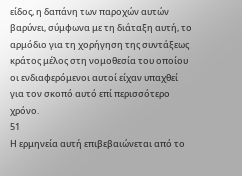είδος, η δαπάνη των παροχών αυτών βαρύνει, σύμφωνα με τη διάταξη αυτή, το αρμόδιο για τη χορήγηση της συντάξεως κράτος μέλος στη νομοθεσία του οποίου οι ενδιαφερόμενοι αυτοί είχαν υπαχθεί για τον σκοπό αυτό επί περισσότερο χρόνο.
51
Η ερμηνεία αυτή επιβεβαιώνεται από το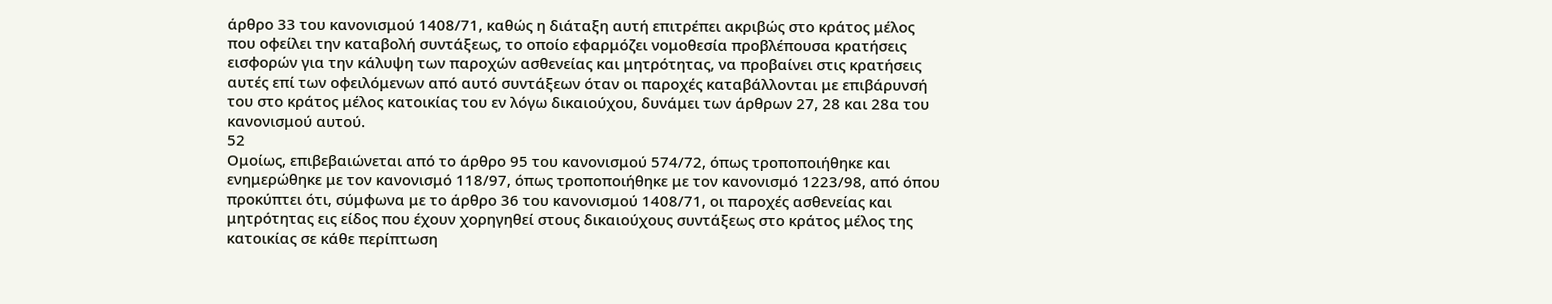άρθρο 33 του κανονισμού 1408/71, καθώς η διάταξη αυτή επιτρέπει ακριβώς στο κράτος μέλος που οφείλει την καταβολή συντάξεως, το οποίο εφαρμόζει νομοθεσία προβλέπουσα κρατήσεις εισφορών για την κάλυψη των παροχών ασθενείας και μητρότητας, να προβαίνει στις κρατήσεις αυτές επί των οφειλόμενων από αυτό συντάξεων όταν οι παροχές καταβάλλονται με επιβάρυνσή του στο κράτος μέλος κατοικίας του εν λόγω δικαιούχου, δυνάμει των άρθρων 27, 28 και 28α του κανονισμού αυτού.
52
Ομοίως, επιβεβαιώνεται από το άρθρο 95 του κανονισμού 574/72, όπως τροποποιήθηκε και ενημερώθηκε με τον κανονισμό 118/97, όπως τροποποιήθηκε με τον κανονισμό 1223/98, από όπου προκύπτει ότι, σύμφωνα με το άρθρο 36 του κανονισμού 1408/71, οι παροχές ασθενείας και μητρότητας εις είδος που έχουν χορηγηθεί στους δικαιούχους συντάξεως στο κράτος μέλος της κατοικίας σε κάθε περίπτωση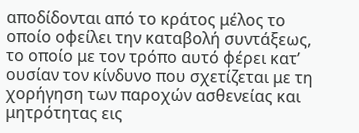αποδίδονται από το κράτος μέλος το οποίο οφείλει την καταβολή συντάξεως, το οποίο με τον τρόπο αυτό φέρει κατ’ ουσίαν τον κίνδυνο που σχετίζεται με τη χορήγηση των παροχών ασθενείας και μητρότητας εις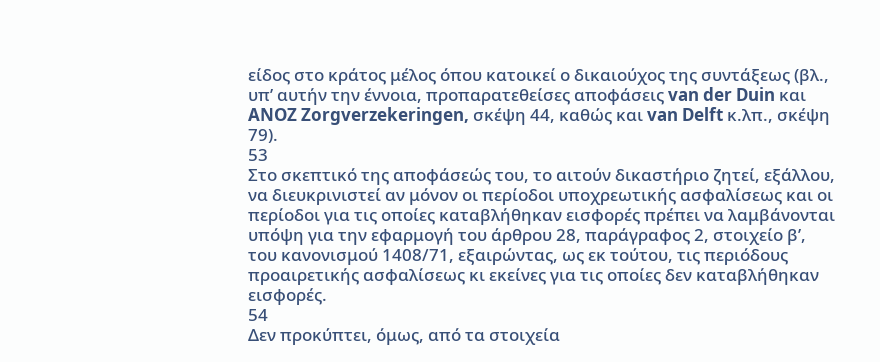είδος στο κράτος μέλος όπου κατοικεί ο δικαιούχος της συντάξεως (βλ., υπ’ αυτήν την έννοια, προπαρατεθείσες αποφάσεις van der Duin και ANOZ Zorgverzekeringen, σκέψη 44, καθώς και van Delft κ.λπ., σκέψη 79).
53
Στο σκεπτικό της αποφάσεώς του, το αιτούν δικαστήριο ζητεί, εξάλλου, να διευκρινιστεί αν μόνον οι περίοδοι υποχρεωτικής ασφαλίσεως και οι περίοδοι για τις οποίες καταβλήθηκαν εισφορές πρέπει να λαμβάνονται υπόψη για την εφαρμογή του άρθρου 28, παράγραφος 2, στοιχείο βʹ, του κανονισμού 1408/71, εξαιρώντας, ως εκ τούτου, τις περιόδους προαιρετικής ασφαλίσεως κι εκείνες για τις οποίες δεν καταβλήθηκαν εισφορές.
54
Δεν προκύπτει, όμως, από τα στοιχεία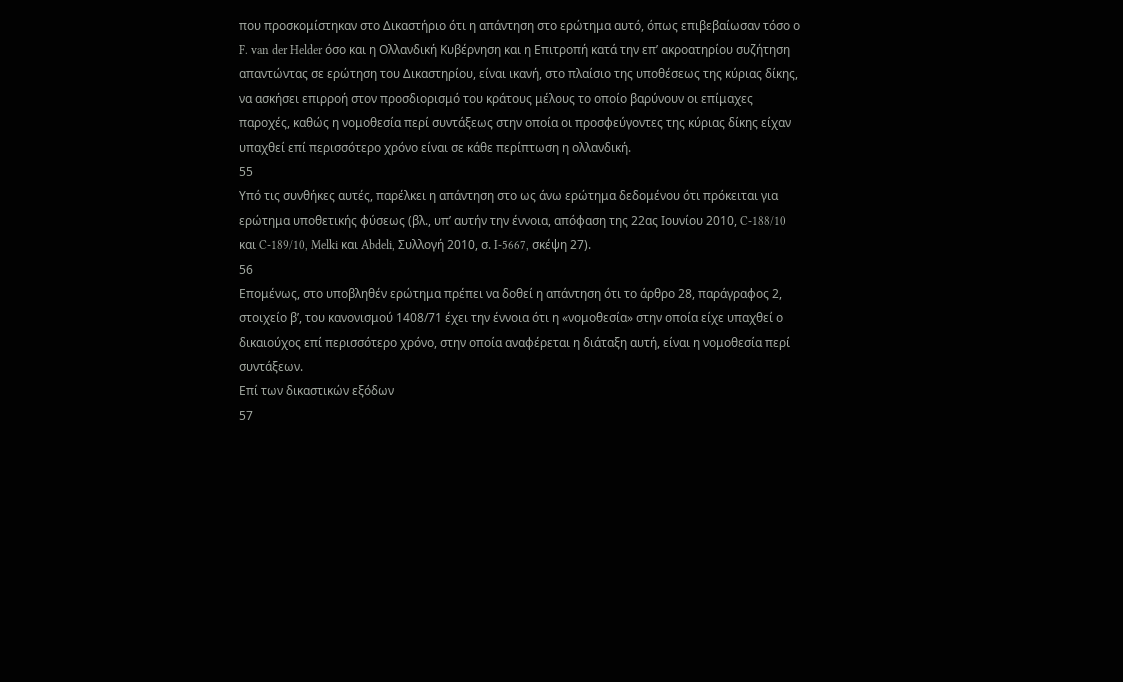που προσκομίστηκαν στο Δικαστήριο ότι η απάντηση στο ερώτημα αυτό, όπως επιβεβαίωσαν τόσο ο F. van der Helder όσο και η Ολλανδική Κυβέρνηση και η Επιτροπή κατά την επ’ ακροατηρίου συζήτηση απαντώντας σε ερώτηση του Δικαστηρίου, είναι ικανή, στο πλαίσιο της υποθέσεως της κύριας δίκης, να ασκήσει επιρροή στον προσδιορισμό του κράτους μέλους το οποίο βαρύνουν οι επίμαχες παροχές, καθώς η νομοθεσία περί συντάξεως στην οποία οι προσφεύγοντες της κύριας δίκης είχαν υπαχθεί επί περισσότερο χρόνο είναι σε κάθε περίπτωση η ολλανδική.
55
Υπό τις συνθήκες αυτές, παρέλκει η απάντηση στο ως άνω ερώτημα δεδομένου ότι πρόκειται για ερώτημα υποθετικής φύσεως (βλ., υπ’ αυτήν την έννοια, απόφαση της 22ας Ιουνίου 2010, C-188/10 και C-189/10, Melki και Abdeli, Συλλογή 2010, σ. I-5667, σκέψη 27).
56
Επομένως, στο υποβληθέν ερώτημα πρέπει να δοθεί η απάντηση ότι το άρθρο 28, παράγραφος 2, στοιχείο βʹ, του κανονισμού 1408/71 έχει την έννοια ότι η «νομοθεσία» στην οποία είχε υπαχθεί ο δικαιούχος επί περισσότερο χρόνο, στην οποία αναφέρεται η διάταξη αυτή, είναι η νομοθεσία περί συντάξεων.
Επί των δικαστικών εξόδων
57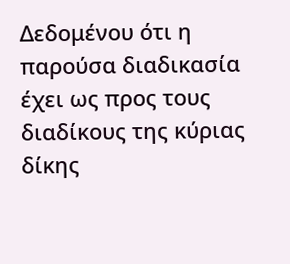Δεδομένου ότι η παρούσα διαδικασία έχει ως προς τους διαδίκους της κύριας δίκης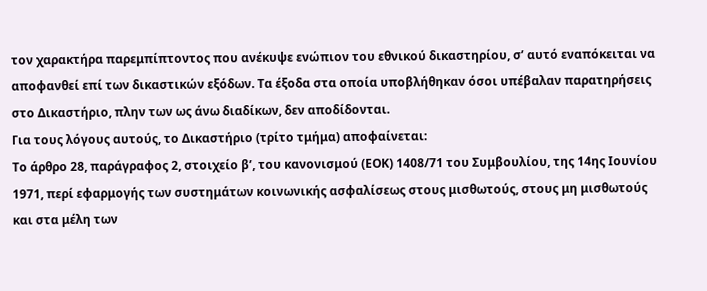τον χαρακτήρα παρεμπίπτοντος που ανέκυψε ενώπιον του εθνικού δικαστηρίου, σ’ αυτό εναπόκειται να αποφανθεί επί των δικαστικών εξόδων. Τα έξοδα στα οποία υποβλήθηκαν όσοι υπέβαλαν παρατηρήσεις στο Δικαστήριο, πλην των ως άνω διαδίκων, δεν αποδίδονται.
Για τους λόγους αυτούς, το Δικαστήριο (τρίτο τμήμα) αποφαίνεται:
Το άρθρο 28, παράγραφος 2, στοιχείο βʹ, του κανονισμού (ΕΟΚ) 1408/71 του Συμβουλίου, της 14ης Ιουνίου 1971, περί εφαρμογής των συστημάτων κοινωνικής ασφαλίσεως στους μισθωτούς, στους μη μισθωτούς και στα μέλη των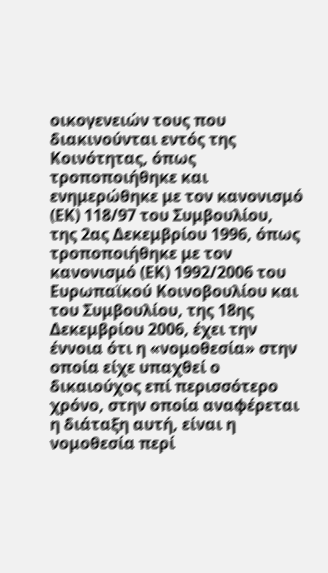οικογενειών τους που διακινούνται εντός της Κοινότητας, όπως τροποποιήθηκε και ενημερώθηκε με τον κανονισμό (ΕΚ) 118/97 του Συμβουλίου, της 2ας Δεκεμβρίου 1996, όπως τροποποιήθηκε με τον κανονισμό (ΕΚ) 1992/2006 του Ευρωπαϊκού Κοινοβουλίου και του Συμβουλίου, της 18ης Δεκεμβρίου 2006, έχει την έννοια ότι η «νομοθεσία» στην οποία είχε υπαχθεί ο δικαιούχος επί περισσότερο χρόνο, στην οποία αναφέρεται η διάταξη αυτή, είναι η νομοθεσία περί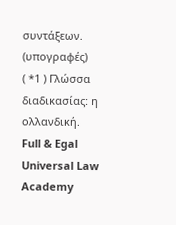συντάξεων.
(υπογραφές)
( *1 ) Γλώσσα διαδικασίας: η ολλανδική.
Full & Egal Universal Law Academy